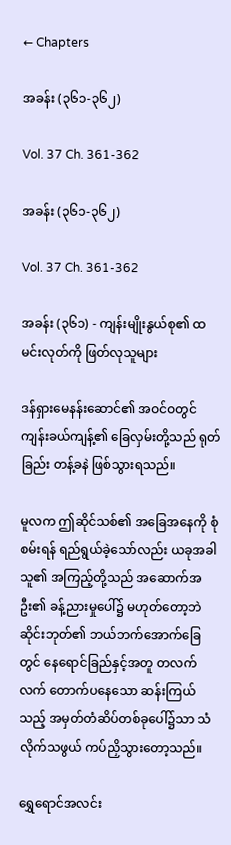← Chapters

အခန်း (၃၆၁-၃၆၂)

Vol. 37 Ch. 361-362

အခန်း (၃၆၁-၃၆၂)

Vol. 37 Ch. 361-362

အခန်း (၃၆၁) - ကျန်းမျိုးနွယ်စု၏ ထမင်းလုတ်ကို ဖြတ်လုသူများ

ဒန်ရှားမေနန်းဆောင်၏ အဝင်ဝတွင် ကျန်းခယ်ကျန့်၏ ခြေလှမ်းတို့သည် ရုတ်ခြည်း တန့်ခနဲ ဖြစ်သွားရသည်။

မူလက ဤဆိုင်သစ်၏ အခြေအနေကို စုံစမ်းရန် ရည်ရွယ်ခဲ့သော်လည်း ယခုအခါ သူ၏ အကြည့်တို့သည် အဆောက်အဦး၏ ခန့်ညားမှုပေါ်၌ မဟုတ်တော့ဘဲ ဆိုင်းဘုတ်၏ ဘယ်ဘက်အောက်ခြေတွင် နေရောင်ခြည်နှင့်အတူ တလက်လက် တောက်ပနေသော ဆန်းကြယ်သည့် အမှတ်တံဆိပ်တစ်ခုပေါ်၌သာ သံလိုက်သဖွယ် ကပ်ညှိသွားတော့သည်။

ရွှေရောင်အလင်း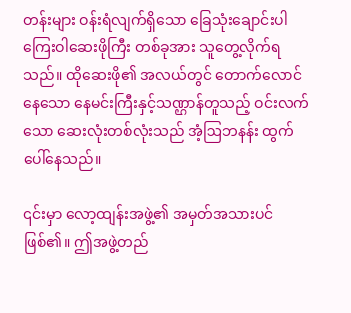တန်းများ ဝန်းရံလျက်ရှိသော ခြေသုံးချောင်းပါ ကြေးဝါဆေးဖိုကြီး တစ်ခုအား သူတွေ့လိုက်ရသည်။ ထိုဆေးဖို၏ အလယ်တွင် တောက်လောင်နေသော နေမင်းကြီးနှင့်သဏ္ဌာန်တူသည့် ဝင်းလက်သော ဆေးလုံးတစ်လုံးသည် အံ့ဩဘနန်း ထွက်ပေါ်နေသည်။

၎င်းမှာ လော့ထျန်းအဖွဲ့၏ အမှတ်အသားပင် ဖြစ်၏။ ဤအဖွဲ့တည်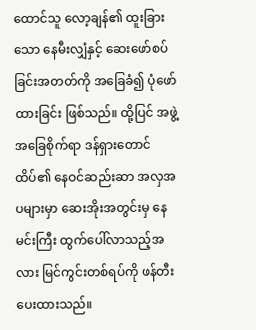ထောင်သူ လော့ချန်၏ ထူးခြားသော နေမီးလျှံနှင့် ဆေးဖော်စပ်ခြင်းအတတ်ကို အခြေခံ၍ ပုံဖော်ထားခြင်း ဖြစ်သည်။ ထို့ပြင် အဖွဲ့အခြေစိုက်ရာ ဒန်ရှားတောင်ထိပ်၏ နေဝင်ဆည်းဆာ အလှအပများမှာ ဆေးအိုးအတွင်းမှ နေမင်းကြီး ထွက်ပေါ်လာသည့်အလား မြင်ကွင်းတစ်ရပ်ကို ဖန်တီးပေးထားသည်။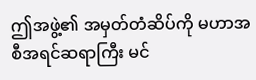ဤအဖွဲ့၏ အမှတ်တံဆိပ်ကို မဟာအစီအရင်ဆရာကြီး မင်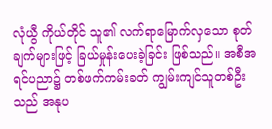လုံယွီ ကိုယ်တိုင် သူ၏ လက်ရာမြောက်လှသော စုတ်ချက်များဖြင့် ခြယ်မှုန်းပေးခဲ့ခြင်း ဖြစ်သည်။ အစီအရင်ပညာ၌ တစ်ဖက်ကမ်းခတ် ကျွမ်းကျင်သူတစ်ဦးသည် အနုပ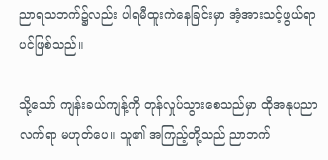ညာရသဘက်၌လည်း ပါရမီထူးကဲနေခြင်းမှာ အံ့အားသင့်ဖွယ်ရာပင်ဖြစ်သည်။

သို့သော် ကျန်းခယ်ကျန့်ကို တုန်လှုပ်သွားစေသည်မှာ ထိုအနုပညာလက်ရာ မဟုတ်ပေ။ သူ၏ အကြည့်တို့သည် ညာဘက်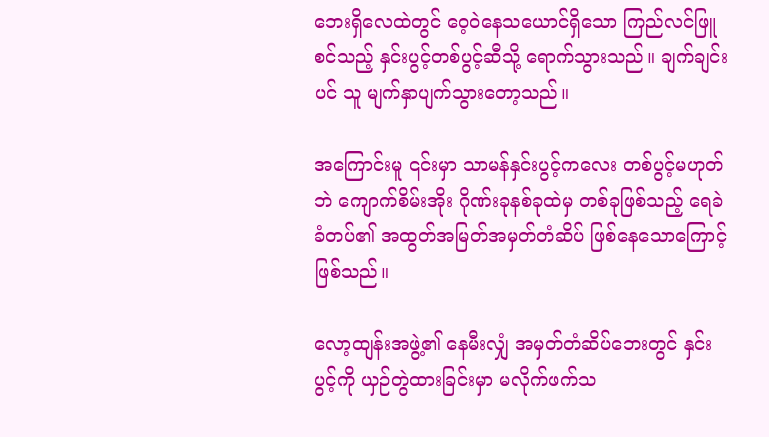ဘေးရှိလေထဲတွင် ဝေ့ဝဲနေသယောင်ရှိသော ကြည်လင်ဖြူစင်သည့် နှင်းပွင့်တစ်ပွင့်ဆီသို့ ရောက်သွားသည်။ ချက်ချင်းပင် သူ မျက်နှာပျက်သွားတော့သည်။

အကြောင်းမူ ၎င်းမှာ သာမန်နှင်းပွင့်ကလေး တစ်ပွင့်မဟုတ်ဘဲ ကျောက်စိမ်းအိုး ဂိုဏ်းခုနစ်ခုထဲမှ တစ်ခုဖြစ်သည့် ရေခဲခံတပ်၏ အထွတ်အမြတ်အမှတ်တံဆိပ် ဖြစ်နေသောကြောင့် ဖြစ်သည်။

လော့ထျန်းအဖွဲ့၏ နေမီးလျှံ အမှတ်တံဆိပ်ဘေးတွင် နှင်းပွင့်ကို ယှဉ်တွဲထားခြင်းမှာ မလိုက်ဖက်သ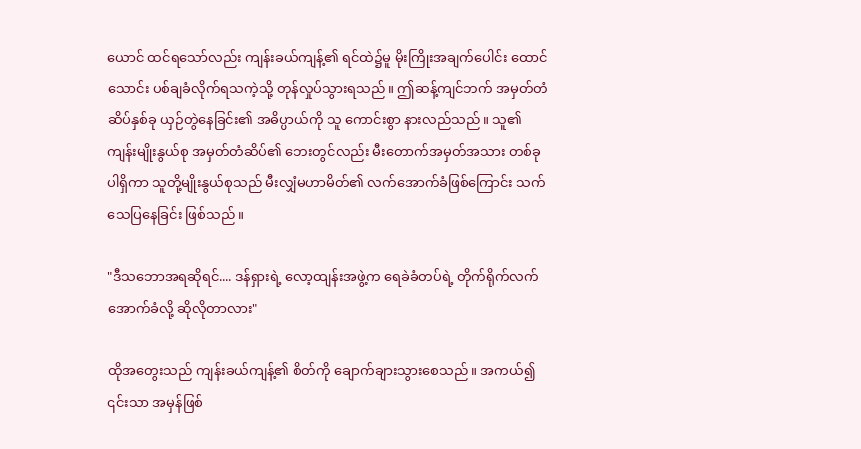ယောင် ထင်ရသော်လည်း ကျန်းခယ်ကျန့်၏ ရင်ထဲ၌မူ မိုးကြိုးအချက်ပေါင်း ထောင်သောင်း ပစ်ချခံလိုက်ရသကဲ့သို့ တုန်လှုပ်သွားရသည်။ ဤဆန့်ကျင်ဘက် အမှတ်တံဆိပ်နှစ်ခု ယှဉ်တွဲနေခြင်း၏ အဓိပ္ပာယ်ကို သူ ကောင်းစွာ နားလည်သည်။ သူ၏ ကျန်းမျိုးနွယ်စု အမှတ်တံဆိပ်‌၏ ဘေးတွင်လည်း မီးတောက်အမှတ်အသား တစ်ခု ပါရှိကာ သူတို့မျိုးနွယ်စုသည် မီးလျှံမဟာမိတ်၏ လက်အောက်ခံဖြစ်ကြောင်း သက်သေပြနေခြင်း ဖြစ်သည်။

"ဒီသဘောအရဆိုရင်.... ဒန်ရှားရဲ့ လော့ထျန်းအဖွဲ့က ရေခဲခံတပ်ရဲ့ တိုက်ရိုက်လက်အောက်ခံလို့ ဆိုလိုတာလား"

ထိုအတွေးသည် ကျန်းခယ်ကျန့်၏ စိတ်ကို ချောက်ချားသွားစေသည်။ အကယ်၍ ၎င်းသာ အမှန်ဖြစ်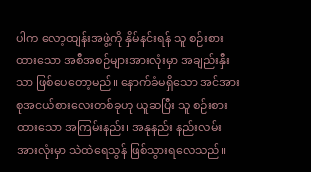ပါက လော့ထျန်းအဖွဲ့ကို နှိမ်နင်းရန် သူ စဉ်းစားထားသော အစီအစဉ်များအားလုံးမှာ အချည်းနှီးသာ ဖြစ်ပေတော့မည်။ နောက်ခံမရှိသော အင်အားစုအငယ်စားလေးတစ်ခုဟု ယူဆပြီး သူ စဉ်းစားထားသော အကြမ်းနည်း၊ အနုနည်း နည်းလမ်းအားလုံးမှာ သဲထဲရေသွန် ဖြစ်သွားရလေသည်။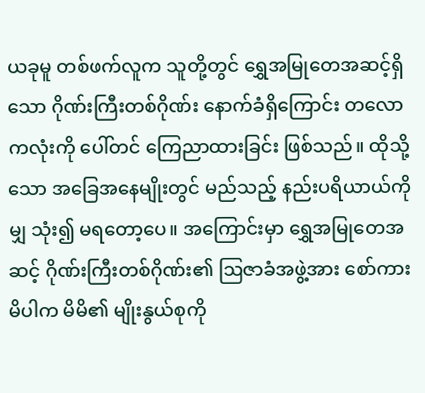ယခုမူ တစ်ဖက်လူက သူတို့တွင် ရွှေအမြုတေအဆင့်ရှိသော ဂိုဏ်းကြီးတစ်ဂိုဏ်း နောက်ခံရှိကြောင်း တလောကလုံးကို ပေါ်တင် ကြေညာထားခြင်း ဖြစ်သည်။ ထိုသို့သော အခြေအနေမျိုးတွင် မည်သည့် နည်းပရိယာယ်ကိုမျှ သုံး၍ မရတော့ပေ။ အကြောင်းမှာ ရွှေအမြုတေအဆင့် ဂိုဏ်းကြီးတစ်ဂိုဏ်း၏ ဩဇာခံအဖွဲ့အား စော်ကားမိပါက မိမိ၏ မျိုးနွယ်စုကို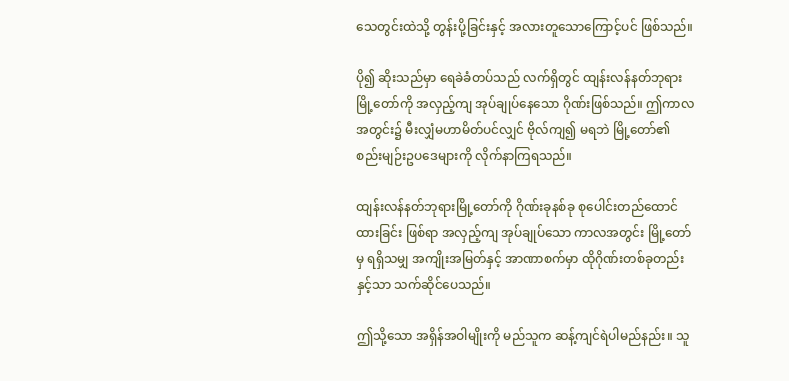သေတွင်းထဲသို့ တွန်းပို့ခြင်းနှင့် အလားတူသောကြောင့်ပင် ဖြစ်သည်။

ပို၍ ဆိုးသည်မှာ ရေခဲခံတပ်သည် လက်ရှိတွင် ထျန်းလန်နတ်ဘုရားမြို့တော်ကို အလှည့်ကျ အုပ်ချုပ်နေသော ဂိုဏ်းဖြစ်သည်။ ဤကာလအတွင်း၌ မီးလျှံမဟာမိတ်ပင်လျှင် ဗိုလ်ကျ၍ မရဘဲ မြို့တော်၏ စည်းမျဉ်းဥပဒေများကို လိုက်နာကြရသည်။

ထျန်းလန်နတ်ဘုရားမြို့တော်ကို ဂိုဏ်းခုနစ်ခု စုပေါင်းတည်ထောင်ထားခြင်း ဖြစ်ရာ အလှည့်ကျ အုပ်ချုပ်သော ကာလအတွင်း မြို့တော်မှ ရရှိသမျှ အကျိုးအမြတ်နှင့် အာဏာစက်မှာ ထိုဂိုဏ်းတစ်ခုတည်းနှင့်သာ သက်ဆိုင်ပေသည်။

ဤသို့သော အရှိန်အဝါမျိုးကို မည်သူက ဆန့်ကျင်ရဲပါမည်နည်း။ သူ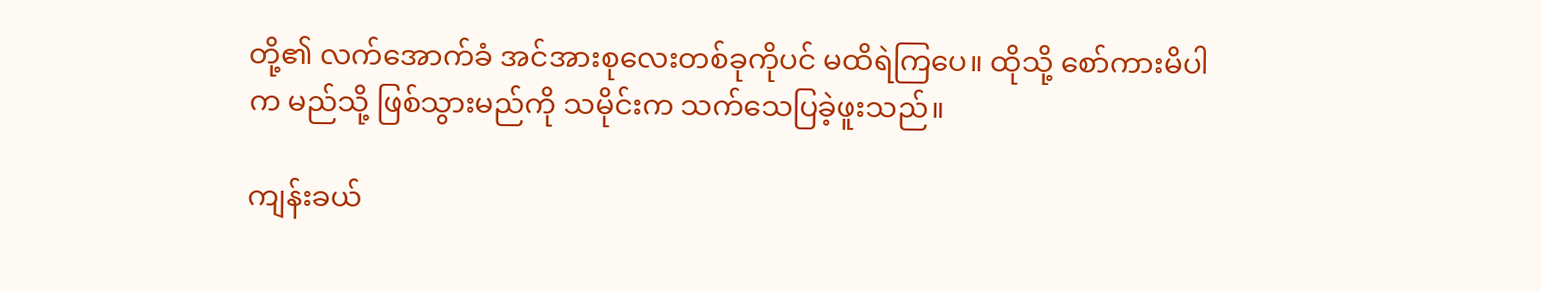တို့၏ လက်အောက်ခံ အင်အားစုလေးတစ်ခုကိုပင် မထိရဲကြပေ။ ထိုသို့ စော်ကားမိပါက မည်သို့ ဖြစ်သွားမည်ကို သမိုင်းက သက်သေပြခဲ့ဖူးသည်။

ကျန်းခယ်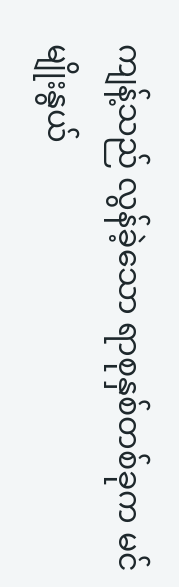ကျန့်သည် လွန်ခဲ့သော ရာစုနှစ်တစ်ခုက မင်မျိုးနွယ်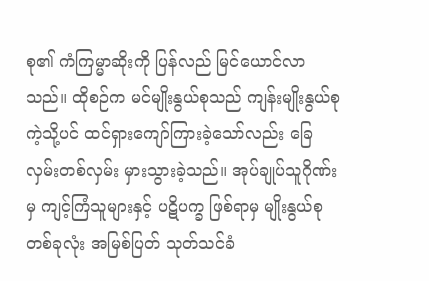စု၏ ကံကြမ္မာဆိုးကို ပြန်လည် မြင်ယောင်လာသည်။ ထိုစဉ်က မင်မျိုးနွယ်စုသည် ကျန်းမျိုးနွယ်စုကဲ့သို့ပင် ထင်ရှားကျော်ကြားခဲ့သော်လည်း ခြေလှမ်းတစ်လှမ်း မှားသွားခဲ့သည်။ အုပ်ချုပ်သူဂိုဏ်းမှ ကျင့်ကြံသူများနှင့် ပဋိပက္ခ ဖြစ်ရာမှ မျိုးနွယ်စုတစ်ခုလုံး အမြစ်ပြတ် သုတ်သင်ခံ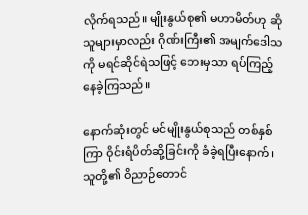လိုက်ရသည်။ မျိုးနွယ်စု၏ မဟာမိတ်ဟု ဆိုသူများမှာလည်း ဂိုဏ်းကြီး၏ အမျက်ဒေါသကို မရင်ဆိုင်ရဲသဖြင့် ဘေးမှသာ ရပ်ကြည့်နေခဲ့ကြသည်။

နောက်ဆုံးတွင် မင်မျိုးနွယ်စုသည် တစ်နှစ်ကြာ ဝိုင်းရံပိတ်ဆို့ခြင်းကို ခံခဲ့ရပြီးနောက်၊ သူတို့၏ ဝိညာဉ်တောင်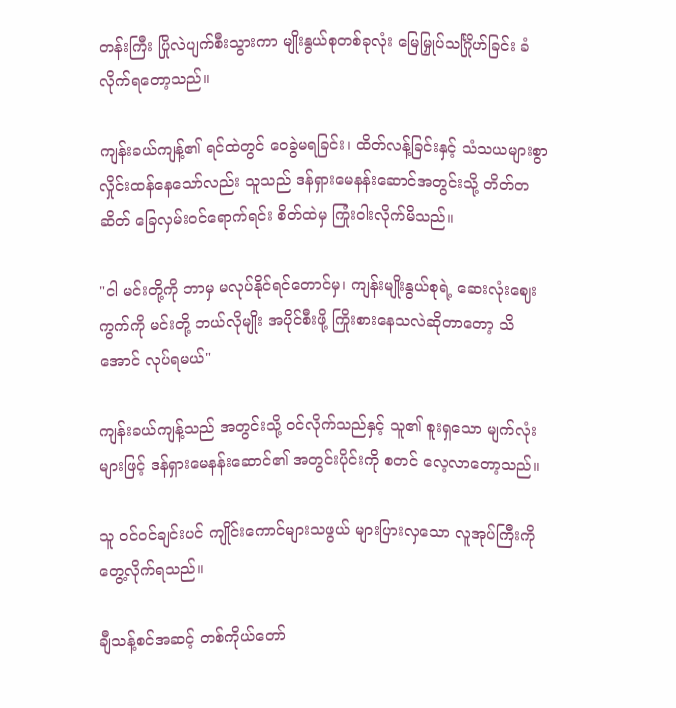တန်းကြီး ပြိုလဲပျက်စီးသွားကာ မျိုးနွယ်စုတစ်ခုလုံး မြေမြှုပ်သင်္ဂြိုဟ်ခြင်း ခံလိုက်ရတော့သည်။

ကျန်းခယ်ကျန့်၏ ရင်ထဲတွင် ဝေခွဲမရခြင်း၊ ထိတ်လန့်ခြင်းနှင့် သံသယများစွာ လှိုင်းထန်နေသော်လည်း သူသည် ဒန်ရှားမေနန်းဆောင်အတွင်းသို့ တိတ်တဆိတ် ခြေလှမ်းဝင်ရောက်ရင်း စိတ်ထဲမှ ကြုံးဝါးလိုက်မိသည်။

"ငါ မင်းတို့ကို ဘာမှ မလုပ်နိုင်ရင်တောင်မှ၊ ကျန်းမျိုးနွယ်စုရဲ့ ဆေးလုံးဈေးကွက်ကို မင်းတို့ ဘယ်လိုမျိုး အပိုင်စီးဖို့ ကြိုးစားနေသလဲဆိုတာတော့ သိအောင် လုပ်ရမယ်"

ကျန်းခယ်ကျန့်သည် အတွင်းသို့ ဝင်လိုက်သည်နှင့် သူ၏ စူးရှသော မျက်လုံးများဖြင့် ဒန်ရှားမေနန်းဆောင်၏ အတွင်းပိုင်းကို စတင် လေ့လာတော့သည်။

သူ ဝင်ဝင်ချင်းပင် ကျိုင်းကောင်များသဖွယ် များပြားလှသော လူအုပ်ကြီးကိုတွေ့လိုက်ရသည်။

ချီသန့်စင်အဆင့် တစ်ကိုယ်တော်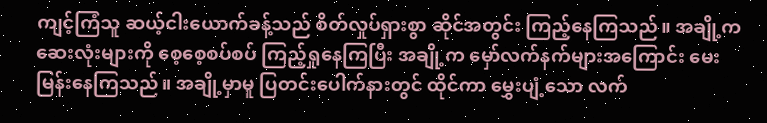ကျင့်ကြံသူ ဆယ့်ငါးယောက်ခန့်သည် စိတ်လှုပ်ရှားစွာ ဆိုင်အတွင်း ကြည့်နေကြသည်။ အချို့က ဆေးလုံးများကို စေ့စေ့စပ်စပ် ကြည့်ရှုနေကြပြီး အချို့က မှော်လက်နက်များအကြောင်း မေးမြန်းနေကြသည်။ အချို့မှာမူ ပြတင်းပေါက်နားတွင် ထိုင်ကာ မွှေးပျံ့သော လက်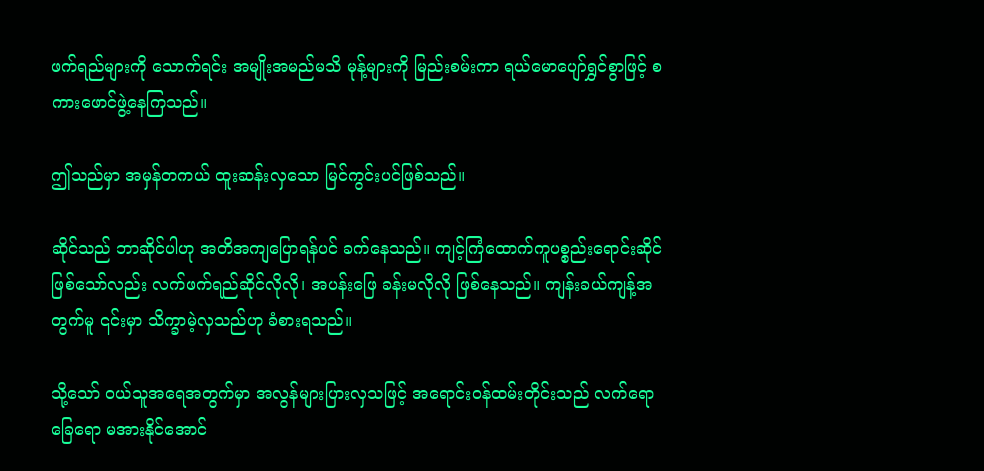ဖက်ရည်များကို သောက်ရင်း အမျိုးအမည်မသိ မုန့်များကို မြည်းစမ်းကာ ရယ်မောပျော်ရွှင်စွာဖြင့် စကားဖောင်ဖွဲ့နေကြသည်။

ဤသည်မှာ အမှန်တကယ် ထူးဆန်းလှသော မြင်ကွင်းပင်ဖြစ်သည်။

ဆိုင်သည် ဘာဆိုင်ပါဟု အတိအကျပြောရန်ပင် ခက်နေသည်။ ကျင့်ကြံ‌ထောက်ကူပစ္စည်းရောင်းဆိုင် ဖြစ်သော်လည်း လက်ဖက်ရည်ဆိုင်လိုလို၊ အပန်းဖြေ ခန်းမလိုလို ဖြစ်နေသည်။ ကျန်းခယ်ကျန့်အတွက်မူ ၎င်းမှာ သိက္ခာမဲ့လှသည်ဟု ခံစားရသည်။

သို့သော် ဝယ်သူအရေအတွက်မှာ အလွန်များပြားလှသဖြင့် အရောင်းဝန်ထမ်းတိုင်းသည် လက်ရော ခြေရော မအားနိုင်အောင်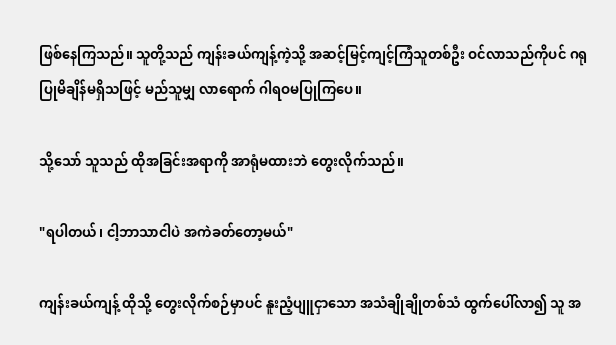ဖြစ်နေကြသည်။ သူတို့သည် ကျန်းခယ်ကျန့်ကဲ့သို့ အဆင့်မြင့်ကျင့်ကြံသူတစ်ဦး ဝင်လာသည်ကိုပင် ဂရုပြုမိချိန်မရှိသဖြင့် မည်သူမျှ လာရောက် ဂါရဝမပြုကြပေ။

သို့သော် သူသည် ထိုအခြင်းအရာကို အာရုံမထားဘဲ တွေးလိုက်သည်။

"ရပါတယ်၊ ငါ့ဘာသာငါပဲ အကဲခတ်တော့မယ်"

ကျန်းခယ်ကျန့် ထိုသို့ တွေးလိုက်စဉ်မှာပင် နူးညံ့ပျူငှာသော အသံချိုချိုတစ်သံ ထွက်ပေါ်လာ၍ သူ အ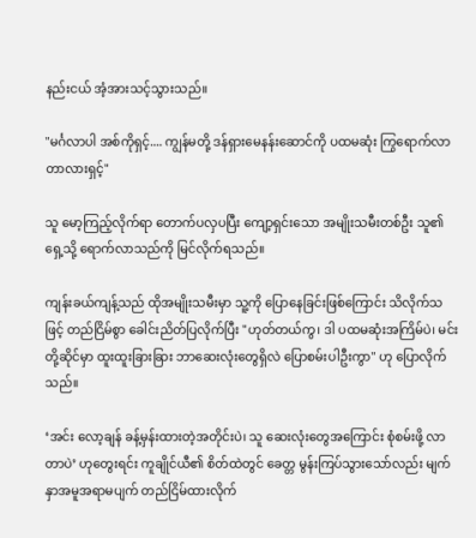နည်းငယ် အံ့အားသင့်သွားသည်။

"မင်္ဂလာပါ အစ်ကိုရှင့်.... ကျွန်မတို့ ဒန်ရှားမေနန်းဆောင်ကို ပထမဆုံး ကြွရောက်လာတာလားရှင့်"

သူ မော့ကြည့်လိုက်ရာ တောက်ပလှပပြီး ကျော့ရှင်းသော အမျိုးသမီးတစ်ဦး သူ၏ ရှေ့သို့ ရောက်လာသည်ကို မြင်လိုက်ရသည်။

ကျန်းခယ်ကျန့်သည် ထိုအမျိုးသမီးမှာ သူ့ကို ပြောနေခြင်းဖြစ်ကြောင်း သိလိုက်သဖြင့် တည်ငြိမ်စွာ ခေါင်းညိတ်ပြလိုက်ပြီး "ဟုတ်တယ်ကွ၊ ဒါ ပထမဆုံးအကြိမ်ပဲ၊ မင်းတို့ဆိုင်မှာ ထူးထူးခြားခြား ဘာဆေးလုံးတွေရှိလဲ ပြောစမ်းပါဦးကွာ" ဟု ပြောလိုက်သည်။

‘အင်း လော့ချန် ခန့်မှန်းထားတဲ့အတိုင်းပဲ၊ သူ ဆေးလုံးတွေအကြောင်း စုံစမ်းဖို့ လာတာပဲ’ ဟုတွေးရင်း ကူချိုင်ယီ၏ စိတ်ထဲတွင် ခေတ္တ မွန်းကြပ်သွားသော်လည်း မျက်နှာအမူအရာမပျက် တည်ငြိမ်ထားလိုက်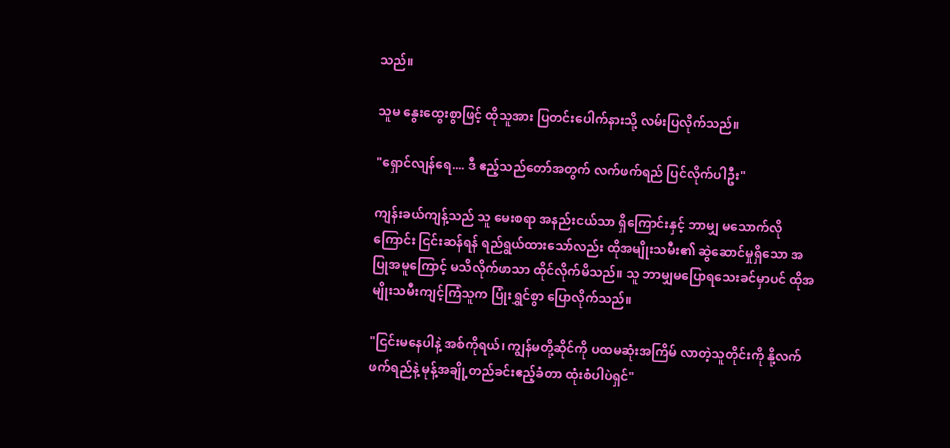သည်။

သူမ နွေးထွေးစွာဖြင့် ထိုသူအား ပြတင်းပေါက်နားသို့ လမ်းပြလိုက်သည်။

"ရှောင်လျန်ရေ.... ဒီ ဧည့်သည်တော်အတွက် လက်ဖက်ရည် ပြင်လိုက်ပါဦး"

ကျန်းခယ်ကျန့်သည် သူ မေးစရာ အနည်းငယ်သာ ရှိကြောင်းနှင့် ဘာမျှ မသောက်လိုကြောင်း ငြင်းဆန်ရန် ရည်ရွယ်ထားသော်လည်း ထိုအမျိုးသမီး၏ ဆွဲဆောင်မှုရှိသော အပြုအမူကြောင့် မသိလိုက်ဖာသာ ထိုင်လိုက်မိသည်။ သူ ဘာမျှမပြောရသေးခင်မှာပင် ထိုအမျိုးသမီးကျင့်ကြံသူက ပြုံးရွှင်စွာ ပြောလိုက်သည်။

"ငြင်းမနေပါနဲ့ အစ်ကိုရယ်၊ ကျွန်မတို့ဆိုင်ကို ပထမဆုံးအကြိမ် လာတဲ့သူတိုင်းကို နို့လက်ဖက်ရည်နဲ့ မုန့်အချို့တည်ခင်းဧည့်ခံတာ ထုံးစံပါပဲရှင်"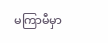မကြာမီမှာ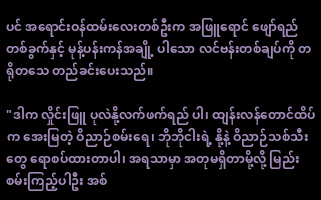ပင် အရောင်းဝန်ထမ်းလေးတစ်ဦးက အဖြူရောင် ဖျော်ရည်တစ်ခွက်နှင့် မုန့်ပန်းကန်အချို့ ပါသော လင်ဗန်းတစ်ချပ်ကို တရိုတသေ တည်ခင်းပေးသည်။

"ဒါက လှိုင်းဖြူ ပုလဲနို့လက်ဖက်ရည် ပါ၊ ထျန်းလန်တောင်ထိပ်က အေးမြတဲ့ ဝိညာဉ်စမ်းရေ၊ ဘိုဘိုငါးရဲ့ နို့နဲ့ ဝိညာဉ်သစ်သီးတွေ ရောစပ်ထားတာပါ၊ အရသာမှာ အတုမရှိတာမို့လို့ မြည်းစမ်းကြည့်ပါဦး အစ်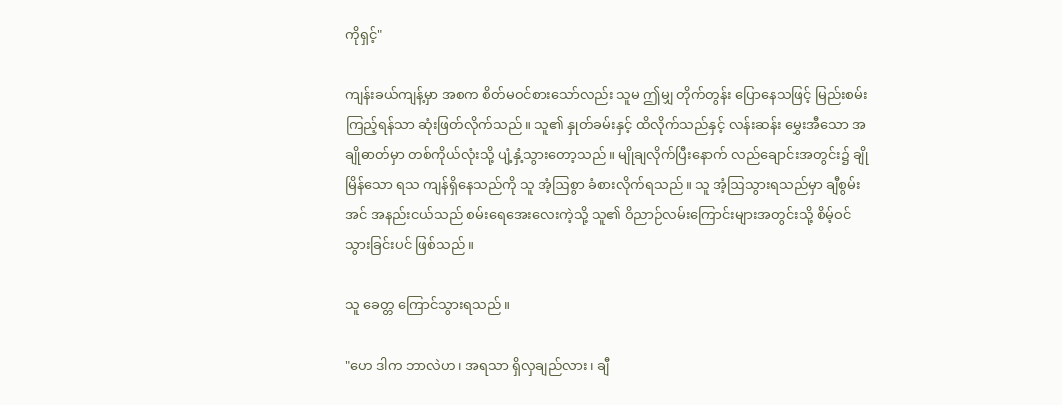ကိုရှင့်"

ကျန်းခယ်ကျန့်မှာ အစက စိတ်မဝင်စားသော်လည်း သူမ ဤမျှ တိုက်တွန်း ပြောနေသဖြင့် မြည်းစမ်းကြည့်ရန်သာ ဆုံးဖြတ်လိုက်သည်။ သူ၏ နှုတ်ခမ်းနှင့် ထိလိုက်သည်နှင့် လန်းဆန်း မွှေးအီသော အချိုဓာတ်မှာ တစ်ကိုယ်လုံးသို့ ပျံ့နှံ့သွားတော့သည်။ မျိုချလိုက်ပြီးနောက် လည်ချောင်းအတွင်း၌ ချိုမြိန်သော ရသ ကျန်ရှိနေသည်ကို သူ အံ့ဩစွာ ခံစားလိုက်ရသည်။ သူ အံ့ဩသွားရသည်မှာ ချီစွမ်းအင် အနည်းငယ်သည် စမ်းရေအေးလေးကဲ့သို့ သူ၏ ဝိညာဉ်လမ်းကြောင်းများအတွင်းသို့ စိမ့်ဝင်သွားခြင်းပင် ဖြစ်သည်။

သူ ခေတ္တ ကြောင်သွားရသည်။

"ဟေ ဒါက ဘာလဲဟ၊ အရသာ ရှိလှချည်လား၊ ချီ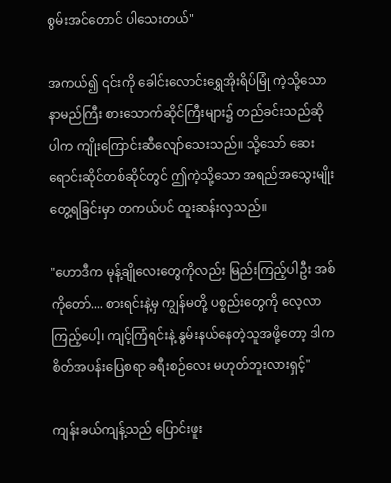စွမ်းအင်တောင် ပါသေးတယ်"

အကယ်၍ ၎င်းကို ခေါင်းလောင်းရွှေအိုးရိပ်မြုံ ကဲ့သို့သော နာမည်ကြီး စားသောက်ဆိုင်ကြီးများ၌ တည်ခင်းသည်ဆိုပါက ကျိုးကြောင်းဆီလျော်သေးသည်။ သို့သော် ဆေးရောင်းဆိုင်တစ်ဆိုင်တွင် ဤကဲ့သို့သော အရည်အသွေးမျိုး တွေ့ရခြင်းမှာ တကယ်ပင် ထူးဆန်းလှသည်။

"ဟောဒီက မုန့်ချိုလေးတွေကိုလည်း မြည်းကြည့်ပါဦး အစ်ကိုတော်.... စားရင်းနဲ့မှ ကျွန်မတို့ ပစ္စည်းတွေကို လေ့လာကြည့်ပေါ့၊ ကျင့်ကြံရင်းနဲ့ နွမ်းနယ်နေတဲ့သူ‌အဖို့တော့ ဒါက စိတ်အပန်းပြေစရာ ခရီးစဉ်လေး မဟုတ်ဘူးလားရှင့်"

ကျန်းခယ်ကျန့်သည် ပြောင်းဖူး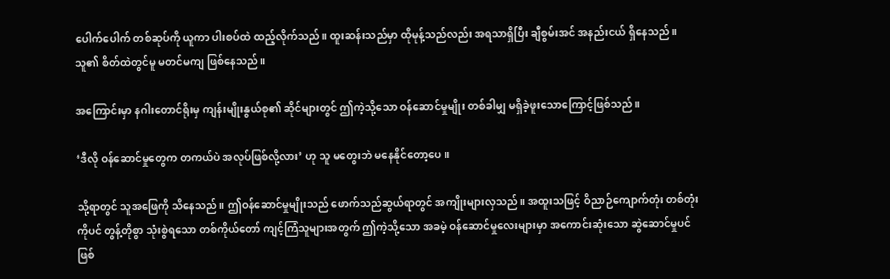ပေါက်ပေါက် တစ်ဆုပ်ကို ယူကာ ပါးစပ်ထဲ ထည့်လိုက်သည်။ ထူးဆန်းသည်မှာ ထိုမုန့်သည်လည်း အရသာရှိပြီး ချီစွမ်းအင် အနည်းငယ် ရှိနေသည်။ သူ၏ စိတ်ထဲတွင်မူ မတင်မကျ ဖြစ်နေသည်။

အကြောင်းမှာ နဂါးတောင်ရိုးမှ ကျန်းမျိုးနွယ်စု၏ ဆိုင်များတွင် ဤကဲ့သို့သော ဝန်ဆောင်မှုမျိုး တစ်ခါမျှ မရှိခဲ့ဖူးသောကြောင့်ဖြစ်သည်။

‘ဒီလို ဝန်ဆောင်မှုတွေက တကယ်ပဲ အလုပ်ဖြစ်လို့လား’ ဟု သူ မတွေးဘဲ မနေနိုင်တော့ပေ။

သို့ရာတွင် သူအဖြေကို သိနေသည်။ ဤဝန်ဆောင်မှုမျိုးသည် ဖောက်သည်ဆွယ်ရာတွင် အကျိုးများလှသည်။ အထူးသဖြင့် ဝိညာဉ်ကျောက်တုံး တစ်တုံးကိုပင် တွန့်တိုစွာ သုံးစွဲရသော တစ်ကိုယ်‌တော် ကျင့်ကြံသူများအတွက် ဤကဲ့သို့သော အခမဲ့ ဝန်ဆောင်မှုလေးများမှာ အကောင်းဆုံးသော ဆွဲဆောင်မှုပင် ဖြစ်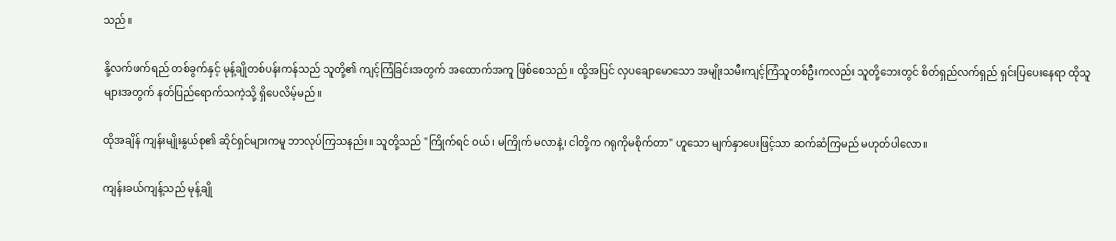သည်။

နို့လက်ဖက်ရည် တစ်ခွက်နှင့် မုန့်ချိုတစ်ပန်းကန်သည် သူတို့၏ ကျင့်ကြံခြင်းအတွက် အထောက်အကူ ဖြစ်စေသည်။ ထို့အပြင် လှပချောမောသော အမျိုးသမီးကျင့်ကြံသူတစ်ဦးကလည်း သူတို့ဘေးတွင် စိတ်ရှည်လက်ရှည် ရှင်းပြပေး‌နေရာ ထိုသူများအတွက် နတ်ပြည်ရောက်သကဲ့သို့ ရှိပေလိမ့်မည်။

ထိုအချိန် ကျန်းမျိုးနွယ်စု၏ ဆိုင်ရှင်များကမူ ဘာလုပ်ကြသနည်း။ သူတို့သည် "ကြိုက်ရင် ဝယ်၊ မကြိုက် မလာနဲ့၊ ငါတို့က ဂရုကိုမစိုက်တာ" ဟူသော မျက်နှာပေးဖြင့်သာ ဆက်ဆံကြမည် မဟုတ်ပါလော။

ကျန်းခယ်ကျန့်သည် မုန့်ချို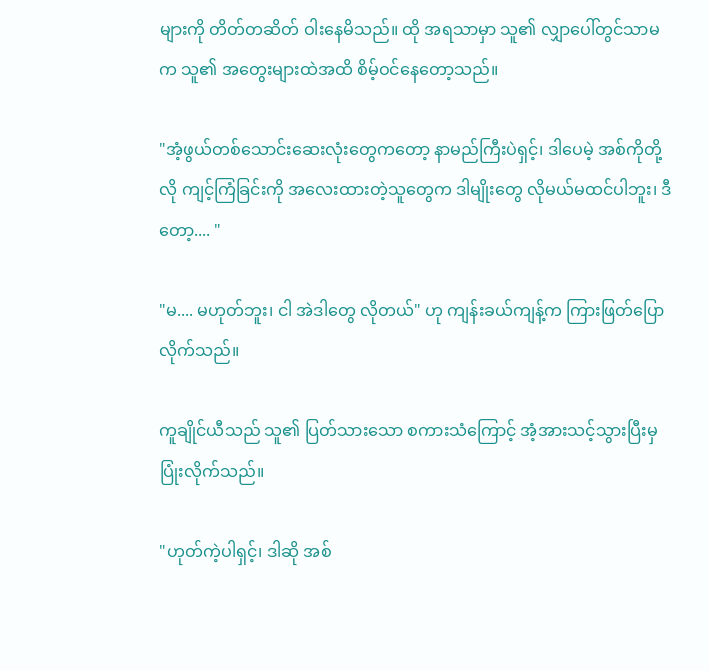များကို တိတ်တဆိတ် ဝါးနေမိသည်။ ထို အရသာမှာ သူ၏ လျှာပေါ်တွင်သာမက သူ၏ အတွေးများထဲအထိ စိမ့်ဝင်နေတော့သည်။

"အံ့ဖွယ်တစ်သောင်းဆေးလုံးတွေကတော့ နာမည်ကြီးပဲရှင့်၊ ဒါပေမဲ့ အစ်ကိုတို့လို ကျင့်ကြံခြင်းကို အလေးထားတဲ့သူတွေက ဒါမျိုးတွေ လိုမယ်မထင်ပါဘူး၊ ဒီတော့.... "

"မ.... မဟုတ်ဘူး၊ ငါ အဲဒါတွေ လိုတယ်" ဟု ကျန်းခယ်ကျန့်က ကြားဖြတ်ပြောလိုက်သည်။

ကူချိုင်ယီသည် သူ၏ ပြတ်သားသော စကားသံကြောင့် အံ့အားသင့်သွားပြီးမှ ပြုံးလိုက်သည်။

"ဟုတ်ကဲ့ပါရှင့်၊ ဒါဆို အစ်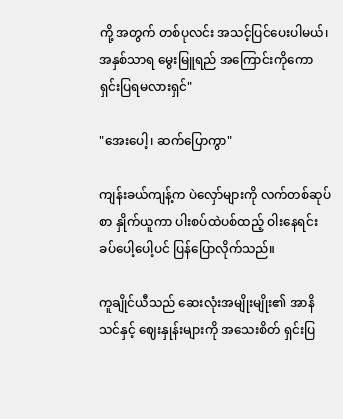ကို့ အတွက် တစ်ပုလင်း အသင့်ပြင်ပေးပါမယ်၊ အနှစ်သာရ မွေးမြူရည် အကြောင်းကိုကော ရှင်းပြရမလားရှင်"

"အေးပေါ့၊ ဆက်ပြောကွာ"

ကျန်းခယ်ကျန့်က ပဲလှော်များကို လက်တစ်ဆုပ်စာ နှိုက်ယူကာ ပါးစပ်ထဲပစ်ထည့် ဝါးနေရင်း ခပ်ပေါ့ပေါ့ပင် ပြန်ပြောလိုက်သည်။

ကူချိုင်ယီသည် ဆေးလုံးအမျိုးမျိုး၏ အာနိသင်နှင့် ဈေးနှုန်းများကို အသေးစိတ် ရှင်းပြ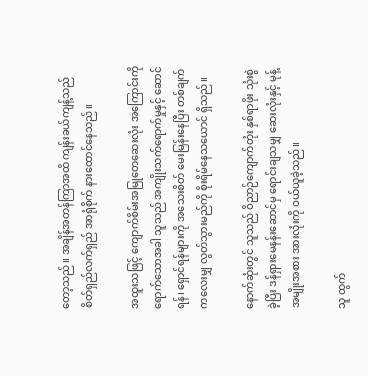တော့သည်။ အချိန်အတန်ကြာအထိ ကျန်းခယ်ကျန့်သည် စိတ်ရှည်လက်ရှည် အာရုံစိုက် နားထောင်နေသည်။

အထူးသဖြင့် ကျောက်စိမ်းအမြုတေဆေးလုံး အကြောင်းကို ရောက်သောအခါ သူသည် အကျိုးသက်ရောက်မှုနှင့် ဆောင်ရန်၊ ရှောင်ရန်များကို အသေးစိတ် မေးမြန်းနေပြီး တစ်ချက်ကလေးမျှ လွတ်သွားမည်ကို စိုးရိမ်နေသယောင် ရှိသည်။

နောက်ဆုံးတွင် သူသည် ဝိညာဉ်ကျောက်တုံး နှစ်ရာဖိုး သုံးစွဲခဲ့ပြီး ဒန်ရှားမေနန်းဆောင်မှ ရောင်းချသမျှ ဆေးလုံးနှင့် မုန့်အမျိုးအစား အားလုံးကို ဝယ်ယူခဲ့သည်။

သူ ထွက်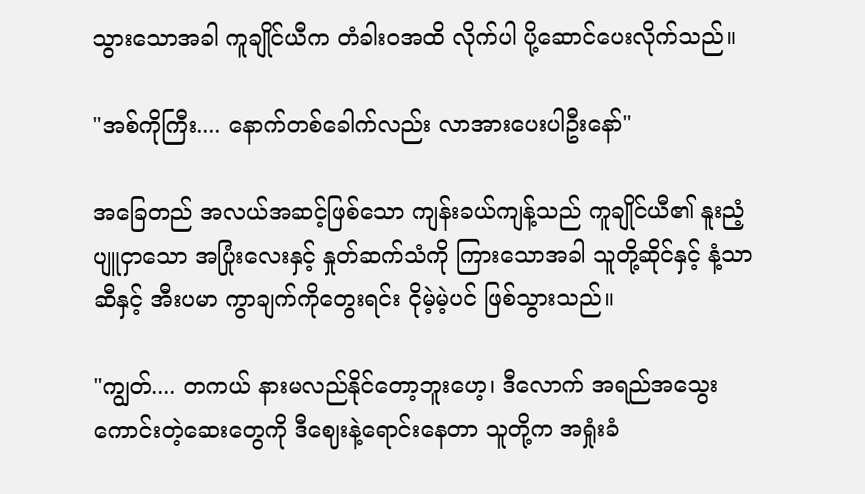သွားသောအခါ ကူချိုင်ယီက တံခါးဝအထိ လိုက်ပါ ပို့ဆောင်ပေးလိုက်သည်။

"အစ်ကိုကြီး.... နောက်တစ်ခေါက်လည်း လာအားပေးပါဦးနော်"

အခြေတည် အလယ်အဆင့်ဖြစ်သော ကျန်းခယ်ကျန့်သည် ကူချိုင်ယီ၏ နူးညံ့ပျူငှာသော အပြုံးလေးနှင့် နှုတ်ဆက်သံကို ကြားသောအခါ သူတို့ဆိုင်နှင့် နံ့သာဆီနှင့် အီးပမာ ကွာချက်ကိုတွေးရင်း ငိုမဲ့မဲ့ပင် ဖြစ်သွားသည်။

"ကျွတ်.... တကယ် နားမလည်နိုင်တော့ဘူးဟေ့၊ ဒီလောက် အရည်အသွေးကောင်းတဲ့ဆေးတွေကို ဒီဈေးနဲ့ရောင်းနေတာ သူတို့က အရှုံးခံ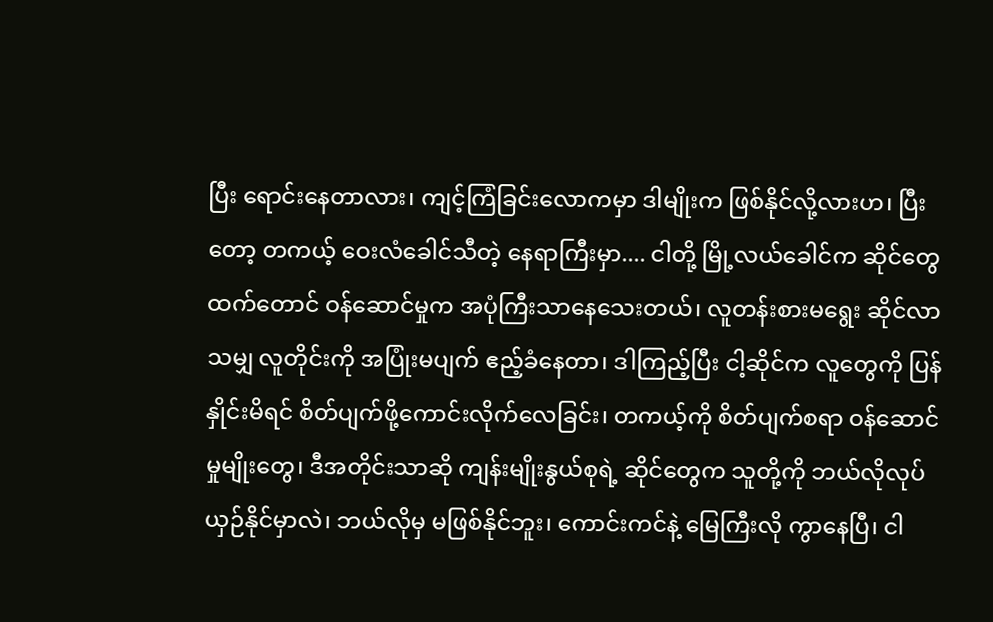ပြီး ရောင်းနေတာလား၊ ကျင့်ကြံခြင်းလောကမှာ ဒါမျိုးက ဖြစ်နိုင်လို့လားဟ၊ ပြီးတော့ တကယ့် ဝေးလံခေါင်သီတဲ့ နေရာကြီးမှာ.... ငါတို့ မြို့လယ်ခေါင်က ဆိုင်တွေထက်တောင် ဝန်ဆောင်မှုက အပုံကြီးသာနေသေးတယ်၊ လူတန်းစားမရွေး ဆိုင်လာသမျှ လူတိုင်းကို အပြုံးမပျက် ဧည့်ခံနေတာ၊ ဒါကြည့်ပြီး ငါ့ဆိုင်က လူတွေကို ပြန်နှိုင်းမိရင် စိတ်ပျက်ဖို့ကောင်းလိုက်‌လေခြင်း၊ တကယ့်ကို စိတ်ပျက်စရာ ဝန်ဆောင်မှုမျိုးတွေ၊ ဒီအတိုင်းသာဆို ကျန်းမျိုးနွယ်စုရဲ့ ဆိုင်တွေက သူတို့ကို ဘယ်လိုလုပ် ယှဉ်နိုင်မှာလဲ၊ ဘယ်လိုမှ မဖြစ်နိုင်ဘူး၊ ကောင်းကင်နဲ့ မြေကြီးလို ကွာ‌နေပြီ၊ ငါ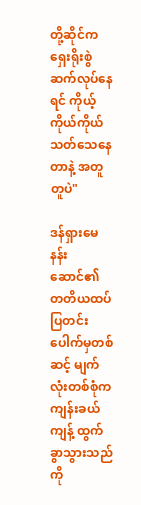တို့ဆိုင်က ရှေးရိုးစွဲ ဆက်လုပ်နေရင် ကိုယ့်ကိုယ်ကိုယ် သတ်သေနေတာနဲ့ အတူတူပဲ"

ဒန်ရှားမေနန်းဆောင်၏ တတိယထပ် ပြတင်းပေါက်မှတစ်ဆင့် မျက်လုံးတစ်စုံက ကျန်းခယ်ကျန့် ထွက်ခွာသွားသည်ကို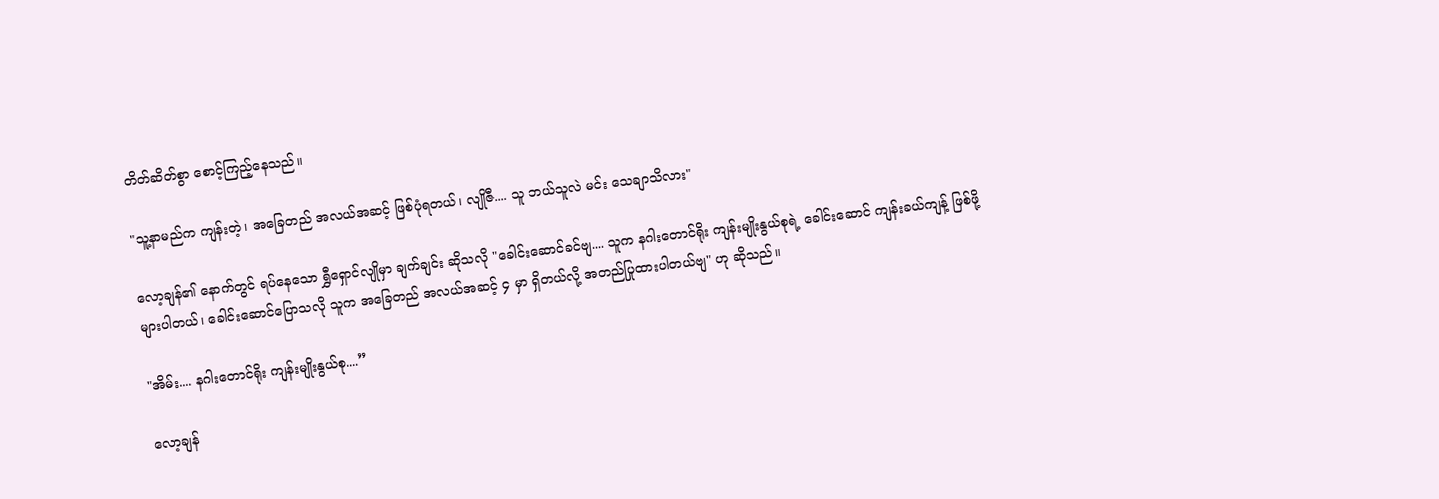တိတ်ဆိတ်စွာ စောင့်ကြည့်နေသည်။

"သူ့နာမည်က ကျန်းတဲ့၊ အခြေတည် အလယ်အဆင့် ဖြစ်ပုံရတယ်၊ လျိုဇီ.... သူ ဘယ်သူလဲ မင်း သေချာသိလား"

လော့ချန်၏ နောက်တွင် ရပ်နေသော ရွှီရှောင်လျိုမှာ ချက်ချင်း ဆိုသလို "ခေါင်းဆောင်ခင်ဗျ.... သူက နဂါးတောင်ရိုး ကျန်းမျိုးနွယ်စုရဲ့ ခေါင်းဆောင် ကျန်းခယ်ကျန့် ဖြစ်ဖို့ များပါတယ်၊ ခေါင်းဆောင်ပြောသလို သူက အခြေတည် အလယ်အဆင့် ၄ မှာ ရှိတယ်လို့ အတည်ပြုထားပါတယ်ဗျ" ဟု ဆိုသည်။

"အိမ်း.... နဂါးတောင်ရိုး ကျန်းမျိုးနွယ်စု....”

လော့ချန်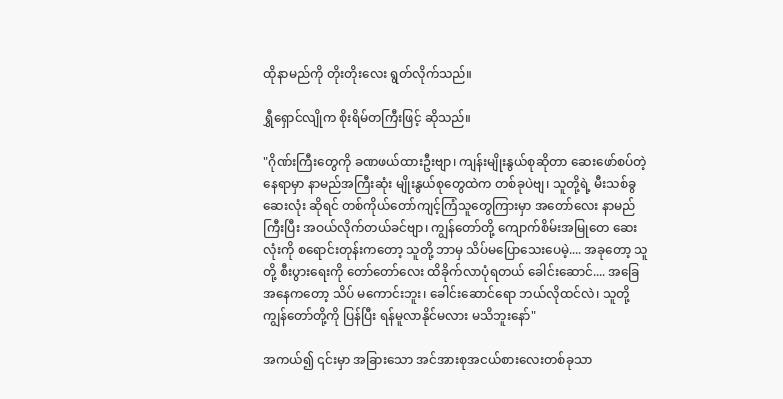ထိုနာမည်ကို တိုးတိုးလေး ရွတ်လိုက်သည်။

ရွှီရှောင်လျိုက စိုးရိမ်တကြီးဖြင့် ဆိုသည်။

"ဂိုဏ်းကြီးတွေကို ခဏဖယ်ထားဦးဗျာ၊ ကျန်းမျိုးနွယ်စုဆိုတာ ဆေးဖော်စပ်တဲ့နေရာမှာ နာမည်အကြီးဆုံး မျိုးနွယ်စုတွေထဲက တစ်ခုပဲဗျ၊ သူတို့ရဲ့ မီးသစ်ခွဆေးလုံး ဆိုရင် တစ်ကိုယ်တော်ကျင့်ကြံသူတွေကြားမှာ အတော်လေး နာမည်ကြီးပြီး အဝယ်လိုက်တယ်ခင်ဗျာ၊ ကျွန်တော်တို့ ကျောက်စိမ်းအမြုတေ ဆေးလုံးကို စရောင်းတုန်းကတော့ သူတို့ ဘာမှ သိပ်မပြောသေးပေမဲ့.... အခုတော့ သူတို့ စီးပွားရေးကို တော်တော်လေး ထိခိုက်လာပုံရတယ် ခေါင်းဆောင်.... အခြေအနေကတော့ သိပ် မကောင်းဘူး၊ ခေါင်းဆောင်ရော ဘယ်လိုထင်လဲ၊ သူတို့ ကျွန်တော်တို့ကို ပြန်ပြီး ရန်မူလာနိုင်မလား မသိဘူးနော်"

အကယ်၍ ၎င်းမှာ အခြားသော အင်အားစုအငယ်စားလေးတစ်ခုသာ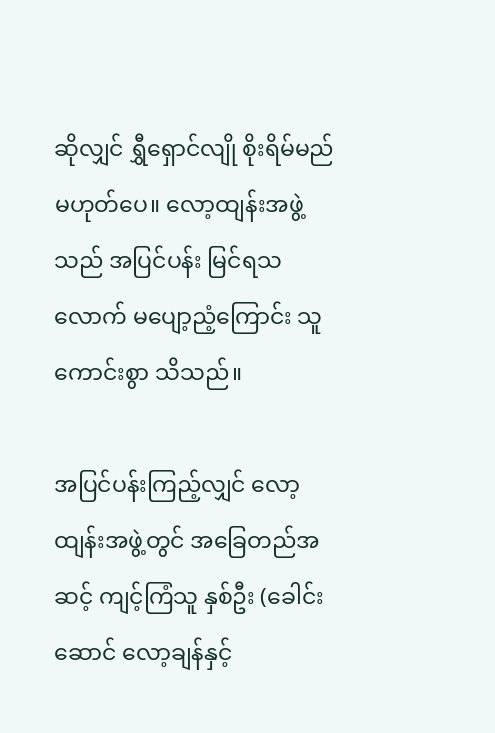ဆိုလျှင် ရွှီရှောင်လျို စိုးရိမ်မည် မဟုတ်ပေ။ လော့ထျန်းအဖွဲ့သည် အပြင်ပန်း မြင်ရသလောက် မပျော့ညံ့ကြောင်း သူ ကောင်းစွာ သိသည်။

အပြင်ပန်းကြည့်လျှင် လော့ထျန်းအဖွဲ့တွင် အခြေတည်အဆင့် ကျင့်ကြံသူ နှစ်ဦး (ခေါင်းဆောင် လော့ချန်နှင့်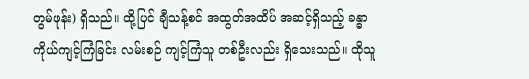တွမ်ဖုန်း) ရှိသည်။ ထို့ပြင် ချီသန့်စင် အထွတ်အထိပ် အဆင့်ရှိသည့် ခန္ဓာကိုယ်ကျင့်ကြံခြင်း လမ်းစဉ် ကျင့်ကြံသူ တစ်ဦးလည်း ရှိသေးသည်။ ထိုသူ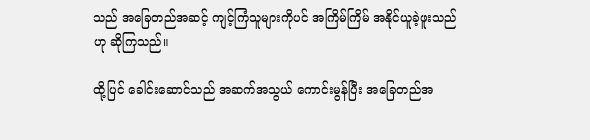သည် အခြေတည်အဆင့် ကျင့်ကြံသူများကိုပင် အကြိမ်ကြိမ် အနိုင်ယူခဲ့ဖူးသည်ဟု ဆိုကြသည်။

ထို့ပြင် ခေါင်းဆောင်သည် အဆက်အသွယ် ကောင်းမွန်ပြီး အခြေတည်အ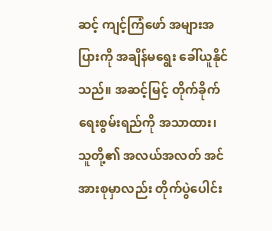ဆင့် ကျင့်ကြံဖော် အများအပြားကို အချိန်မရွေး ခေါ်ယူနိုင်သည်။ အဆင့်မြင့် တိုက်ခိုက်ရေးစွမ်းရည်ကို အသာထား၊ သူတို့၏ အလယ်အလတ် အင်အားစုမှာလည်း တိုက်ပွဲပေါင်း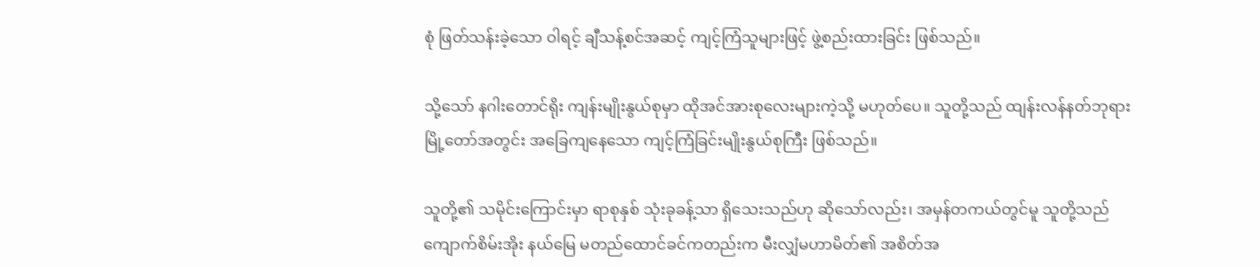စုံ ဖြတ်သန်းခဲ့သော ဝါရင့် ချီသန့်စင်အဆင့် ကျင့်ကြံသူများဖြင့် ဖွဲ့စည်းထားခြင်း ဖြစ်သည်။

သို့သော် နဂါးတောင်ရိုး ကျန်းမျိုးနွယ်စုမှာ ထိုအင်အားစုလေးများကဲ့သို့ မဟုတ်ပေ။ သူတို့သည် ထျန်းလန်နတ်ဘုရားမြို့တော်အတွင်း အခြေကျနေသော ကျင့်ကြံခြင်းမျိုးနွယ်စုကြီး ဖြစ်သည်။

သူတို့၏ သမိုင်းကြောင်းမှာ ရာစုနှစ် သုံးခုခန့်သာ ရှိသေးသည်ဟု ဆိုသော်လည်း၊ အမှန်တကယ်တွင်မူ သူတို့သည် ကျောက်စိမ်းအိုး နယ်မြေ မတည်ထောင်ခင်ကတည်းက မီးလျှံမဟာမိတ်၏ အစိတ်အ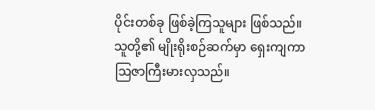ပိုင်းတစ်ခု ဖြစ်ခဲ့ကြသူများ ဖြစ်သည်။ သူတို့၏ မျိုးရိုးစဉ်ဆက်မှာ ရှေးကျကာ ဩဇာကြီးမားလှသည်။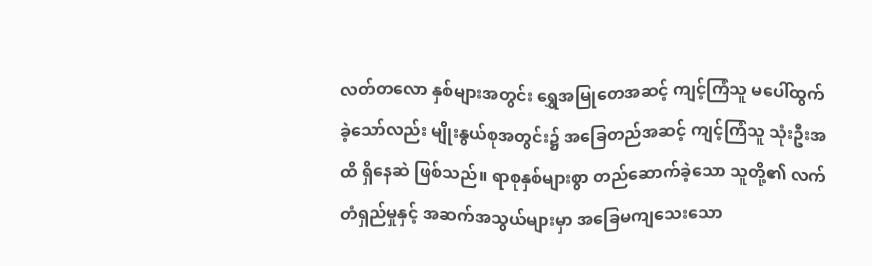လတ်တလော နှစ်များအတွင်း ရွှေအမြုတေအဆင့် ကျင့်ကြံသူ မပေါ်ထွက်ခဲ့သော်လည်း မျိုးနွယ်စုအတွင်း၌ အခြေတည်အဆင့် ကျင့်ကြံသူ သုံးဦးအထိ ရှိနေဆဲ ဖြစ်သည်။ ရာစုနှစ်များစွာ တည်ဆောက်ခဲ့သော သူတို့၏ လက်တံရှည်မှုနှင့် အဆက်အသွယ်များမှာ အခြေမကျသေးသော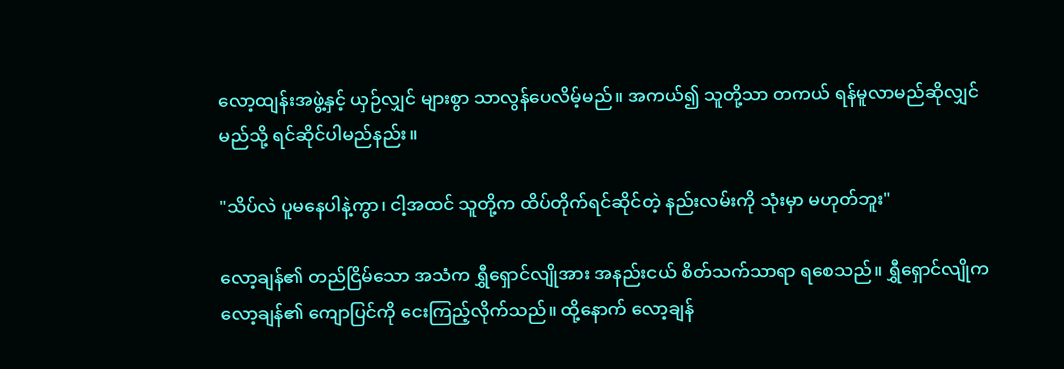လော့ထျန်းအဖွဲ့နှင့် ယှဉ်လျှင် များစွာ သာလွန်ပေလိမ့်မည်။ အကယ်၍ သူတို့သာ တကယ် ရန်မူလာမည်ဆိုလျှင် မည်သို့ ရင်ဆိုင်ပါမည်နည်း။

"သိပ်လဲ ပူမနေပါနဲ့ကွာ၊ ငါ့အထင် သူတို့က ထိပ်တိုက်ရင်ဆိုင်တဲ့ နည်းလမ်းကို သုံးမှာ မဟုတ်ဘူး"

လော့ချန်၏ တည်ငြိမ်သော အသံက ရွှီရှောင်လျိုအား အနည်းငယ် စိတ်သက်သာရာ ရစေသည်။ ရွှီရှောင်လျိုက လော့ချန်၏ ကျောပြင်ကို ငေးကြည့်လိုက်သည်။ ထို့နောက် လော့ချန်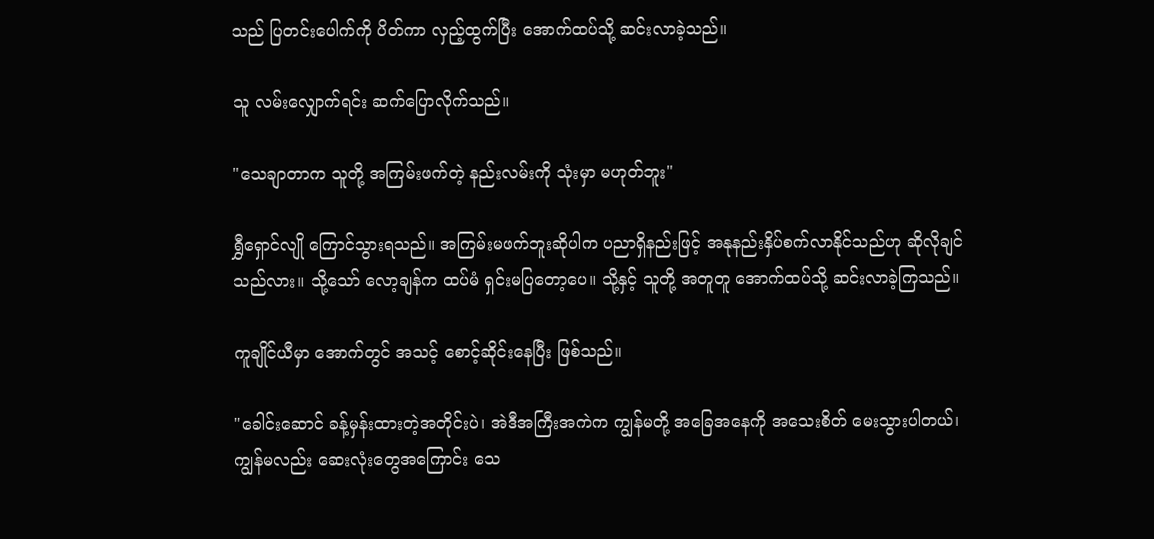သည် ပြတင်းပေါက်ကို ပိတ်ကာ လှည့်ထွက်ပြီး အောက်ထပ်သို့ ဆင်းလာခဲ့သည်။

သူ လမ်းလျှောက်ရင်း ဆက်ပြောလိုက်သည်။

"သေချာတာက သူတို့ အကြမ်းဖက်တဲ့ နည်းလမ်းကို သုံးမှာ မဟုတ်ဘူး"

ရွှီရှောင်လျို ကြောင်သွားရသည်။ အကြမ်းမဖက်ဘူးဆိုပါက ပညာရှိနည်းဖြင့် အနုနည်းနှိပ်စက်လာနိုင်သည်ဟု ဆိုလိုချင်သည်လား။ သို့သော် လော့ချန်က ထပ်မံ ရှင်းမပြတော့ပေ။ သို့နှင့် သူတို့ အတူတူ အောက်ထပ်သို့ ဆင်းလာခဲ့ကြသည်။

ကူချိုင်ယီမှာ အောက်တွင် အသင့် စောင့်ဆိုင်းနေပြီး ဖြစ်သည်။

"ခေါင်းဆောင် ခန့်မှန်းထားတဲ့အတိုင်းပဲ၊ အဲဒီအကြီးအကဲက ကျွန်မတို့ အခြေအနေကို အသေးစိတ် မေးသွားပါတယ်၊ ကျွန်မလည်း ဆေးလုံးတွေအကြောင်း သေ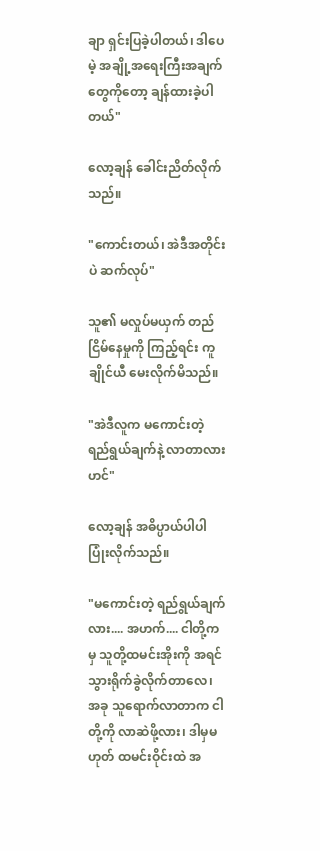ချာ ရှင်းပြခဲ့ပါတယ်၊ ဒါပေမဲ့ အချို့အ‌ရေးကြီးအချက်တွေကိုတော့ ချန်ထားခဲ့ပါတယ်"

လော့ချန် ခေါင်းညိတ်လိုက်သည်။

"ကောင်းတယ်၊ အဲဒီအတိုင်းပဲ ဆက်လုပ်"

သူ၏ မလှုပ်မယှက် တည်ငြိမ်နေမှုကို ကြည့်ရင်း ကူချိုင်ယီ မေးလိုက်မိသည်။

"အဲဒီလူက မကောင်းတဲ့ ရည်ရွယ်ချက်နဲ့ လာတာလားဟင်"

လော့ချန် အဓိပ္ပာယ်ပါပါ ပြုံးလိုက်သည်။

"မကောင်းတဲ့ ရည်ရွယ်ချက်လား.... အဟက်.... ငါတို့ကမှ သူတို့ထမင်းအိုးကို အရင်သွားရိုက်ခွဲလိုက်တာလေ၊ အခု သူရောက်လာတာက ငါတို့ကို လာဆဲဖို့လား၊ ဒါမှမဟုတ် ထမင်းဝိုင်းထဲ အ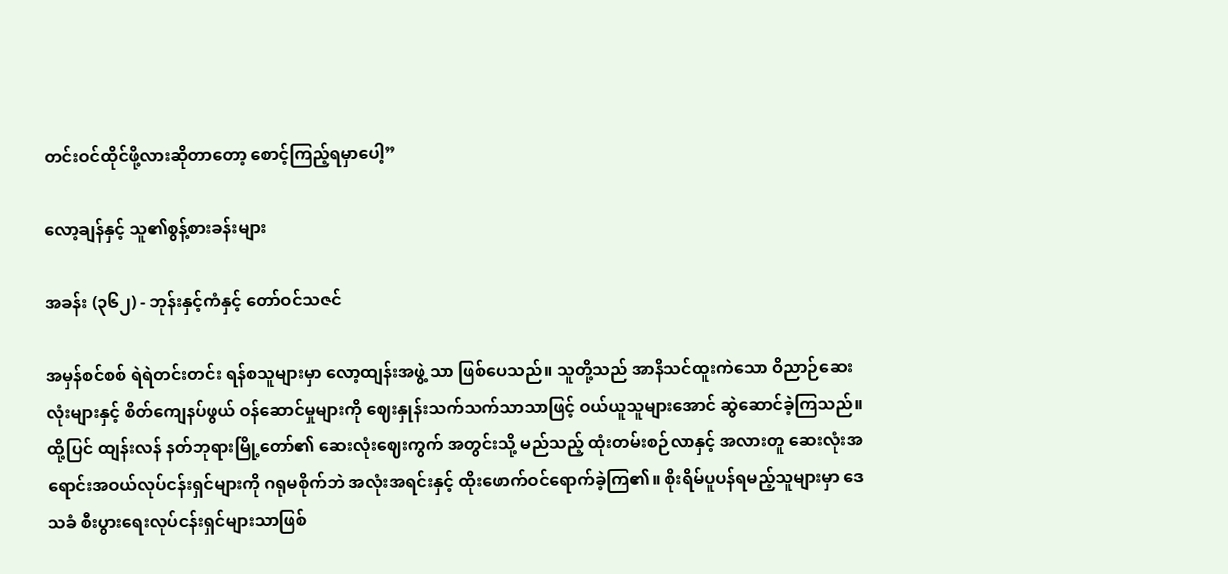တင်းဝင်ထိုင်ဖို့လားဆိုတာတော့ စောင့်ကြည့်ရမှာပေါ့”

လော့ချန်နှင့် သူ၏စွန့်စားခန်းများ

အခန်း (၃၆၂) - ဘုန်းနှင့်ကံနှင့် တော်ဝင်သဇင်

အမှန်စင်စစ် ရဲရဲတင်းတင်း ရန်စသူများမှာ လော့ထျန်းအဖွဲ့ သာ ဖြစ်ပေသည်။ သူတို့သည် အာနိသင်ထူးကဲသော ဝိညာဉ်ဆေးလုံးများနှင့် စိတ်ကျေနပ်ဖွယ် ဝန်ဆောင်မှုများကို ဈေးနှုန်းသက်သက်သာသာဖြင့် ဝယ်ယူသူများအောင် ဆွဲဆောင်ခဲ့ကြသည်။ ထို့ပြင် ထျန်းလန် နတ်ဘုရားမြို့တော်၏ ဆေးလုံးဈေးကွက် အတွင်းသို့ မည်သည့် ထုံးတမ်းစဉ်လာနှင့် အလားတူ ဆေးလုံးအရောင်းအဝယ်လုပ်ငန်းရှင်များကို ဂရုမစိုက်ဘဲ အလုံးအရင်းနှင့် ထိုးဖောက်ဝင်ရောက်ခဲ့ကြ၏။ စိုးရိမ်ပူပန်ရမည့်သူများမှာ ဒေသခံ စီးပွားရေးလုပ်ငန်းရှင်များသာဖြစ်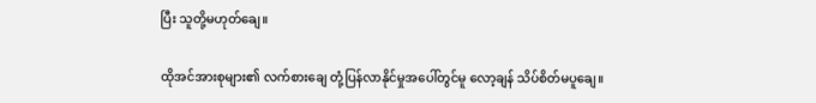ပြီး သူတို့မဟုတ်ချေ။

ထိုအင်အားစုများ၏ လက်စားချေ တုံ့ပြန်လာနိုင်မှုအပေါ်တွင်မူ လော့ချန် သိပ်စိတ်မပူချေ။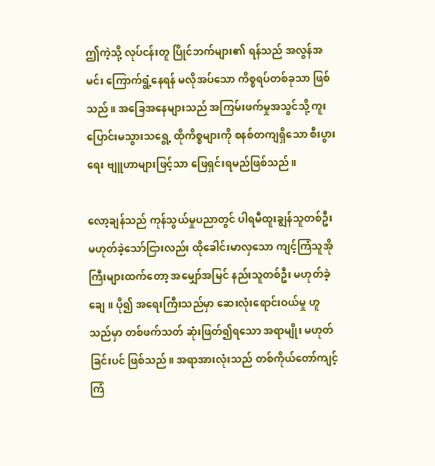ဤကဲ့သို့ လုပ်ငန်းတူ ပြိုင်ဘက်များ၏ ရန်သည် အလွန်အမင်း ကြောက်ရွံ့နေရန် မလိုအပ်သော ကိစ္စရပ်တစ်ခုသာ ဖြစ်သည်။ အခြေအနေများသည် အကြမ်းဖက်မှုအသွင်သို့ ကူးပြောင်းမသွားသရွေ့ ထိုကိစ္စများကို စနစ်တကျရှိသော စီးပွားရေး ဗျူဟာများဖြင့်သာ ဖြေရှင်းရမည်ဖြစ်သည်။

လော့ချန်သည် ကုန်သွယ်မှုပညာတွင် ပါရမီထူးချွန်သူတစ်ဦး မဟုတ်ခဲ့သော်ငြားလည်း ထိုခေါင်းမာလှသော ကျင့်ကြံသူအိုကြီးများထက်တော့ အမျှော်အမြင် နည်းသူတစ်ဦး မဟုတ်ခဲ့ချေ။ ပို၍ အရေးကြီးသည်မှာ ဆေးလုံးရောင်းဝယ်မှု ဟူသည်မှာ တစ်ဖက်သတ် ဆုံးဖြတ်၍ရသော အရာမျိုး မဟုတ်ခြင်းပင် ဖြစ်သည်။ အရာအားလုံးသည် တစ်ကိုယ်တော်ကျင့်ကြံ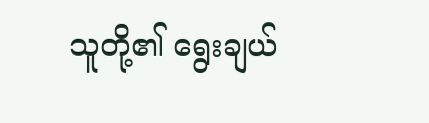သူတို့၏ ရွေးချယ်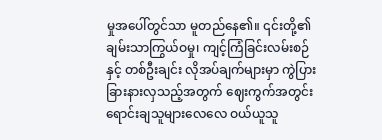မှုအပေါ်တွင်သာ မူတည်နေ၏။ ၎င်းတို့၏ ချမ်းသာကြွယ်ဝမှု၊ ကျင့်ကြံခြင်းလမ်းစဉ်နှင့် တစ်ဦးချင်း လိုအပ်ချက်များမှာ ကွဲပြားခြားနားလှသည့်အတွက် ဈေးကွက်အတွင်း ရောင်းချသူများလေလေ ဝယ်ယူသူ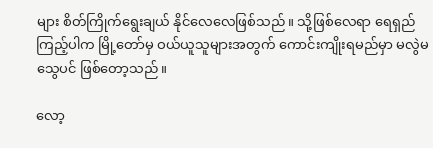များ စိတ်ကြိုက်ရွေးချယ် နိုင်လေလေဖြစ်သည်။ သို့ဖြစ်လေရာ ရေရှည်ကြည့်ပါက မြို့တော်မှ ဝယ်ယူသူများအတွက် ကောင်းကျိုးရမည်မှာ မလွဲမသွေပင် ဖြစ်တော့သည်။

လော့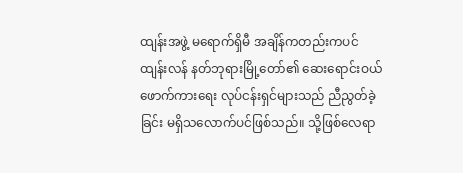ထျန်းအဖွဲ့ မရောက်ရှိမီ အချိန်ကတည်းကပင် ထျန်းလန် နတ်ဘုရားမြို့တော်၏ ဆေးရောင်းဝယ်ဖောက်ကားရေး လုပ်ငန်းရှင်များသည် ညီညွတ်ခဲ့ခြင်း မရှိသ‌လောက်ပင်ဖြစ်သည်။ သို့ဖြစ်လေရာ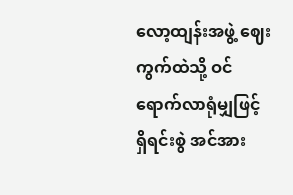လော့ထျန်းအဖွဲ့ ဈေးကွက်ထဲသို့ ဝင်ရောက်လာရုံမျှဖြင့် ရှိရင်းစွဲ အင်အား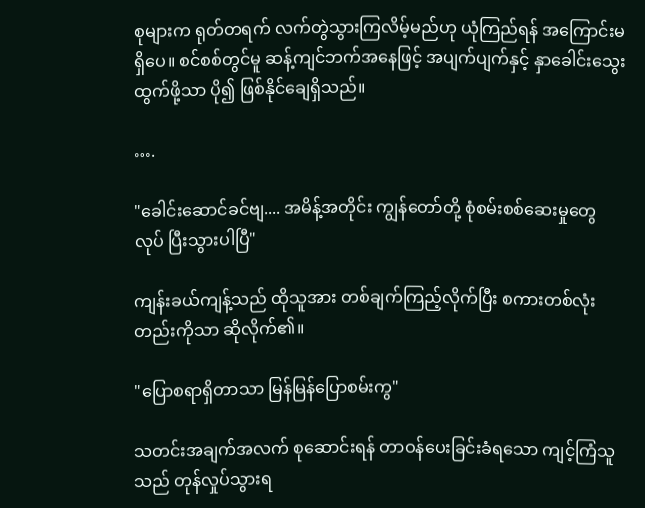စုများက ရုတ်တရက် လက်တွဲသွားကြလိမ့်မည်ဟု ယုံကြည်ရန် အကြောင်းမရှိပေ။ စင်စစ်တွင်မူ ဆန့်ကျင်ဘက်အနေဖြင့် အပျက်ပျက်နှင့် နှာခေါင်းသွေးထွက်ဖို့သာ ပို၍ ဖြစ်နိုင်ချေရှိသည်။

….

"ခေါင်းဆောင်ခင်ဗျ.... အမိန့်အတိုင်း ကျွန်‌တော်တို့ စုံစမ်းစစ်ဆေးမှုတွေ လုပ် ပြီးသွားပါပြီ"

ကျန်းခယ်ကျန့်သည် ထိုသူအား တစ်ချက်ကြည့်လိုက်ပြီး စကားတစ်လုံးတည်းကိုသာ ဆိုလိုက်၏။

"ပြောစရာရှိတာသာ မြန်မြန်ပြောစမ်းကွ"

သတင်းအချက်အလက် စုဆောင်းရန် တာဝန်ပေးခြင်းခံရသော ကျင့်ကြံသူသည် တုန်လှုပ်သွားရ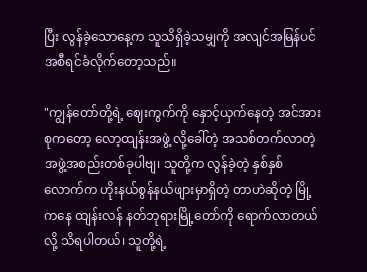ပြီး လွန်ခဲ့သောနေ့က သူသိရှိခဲ့သမျှကို အလျင်အမြန်ပင် အစီရင်ခံလိုက်တော့သည်။

"ကျွန်‌တော်တို့ရဲ့ ဈေးကွက်ကို နှောင့်ယှက်နေတဲ့ အင်အားစုကတော့ လော့ထျန်းအဖွဲ့ လို့ခေါ်တဲ့ အသစ်တက်လာတဲ့ အဖွဲ့အစည်းတစ်ခုပါဗျ၊ သူတို့က လွန်ခဲ့တဲ့ နှစ်နှစ် လောက်က ဟိုးနယ်စွန်နယ်ဖျားမှာရှိတဲ့ တာဟဲဆိုတဲ့ မြို့ကနေ ထျန်းလန် နတ်ဘုရားမြို့တော်ကို ရောက်လာတယ်လို့ သိရပါတယ်၊ သူတို့ရဲ့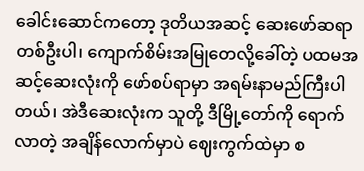ခေါင်းဆောင်ကတော့ ဒုတိယအဆင့် ဆေးဖော်ဆရာတစ်ဦးပါ၊ ကျောက်စိမ်းအမြုတေလို့ခေါ်တဲ့ ပထမအဆင့်ဆေးလုံးကို ဖော်စပ်ရာမှာ အရမ်းနာမည်ကြီးပါတယ်၊ အဲဒီဆေးလုံးက သူတို့ ဒီမြို့တော်ကို ရောက်လာတဲ့ အချိန်လောက်မှာပဲ ဈေးကွက်ထဲမှာ စ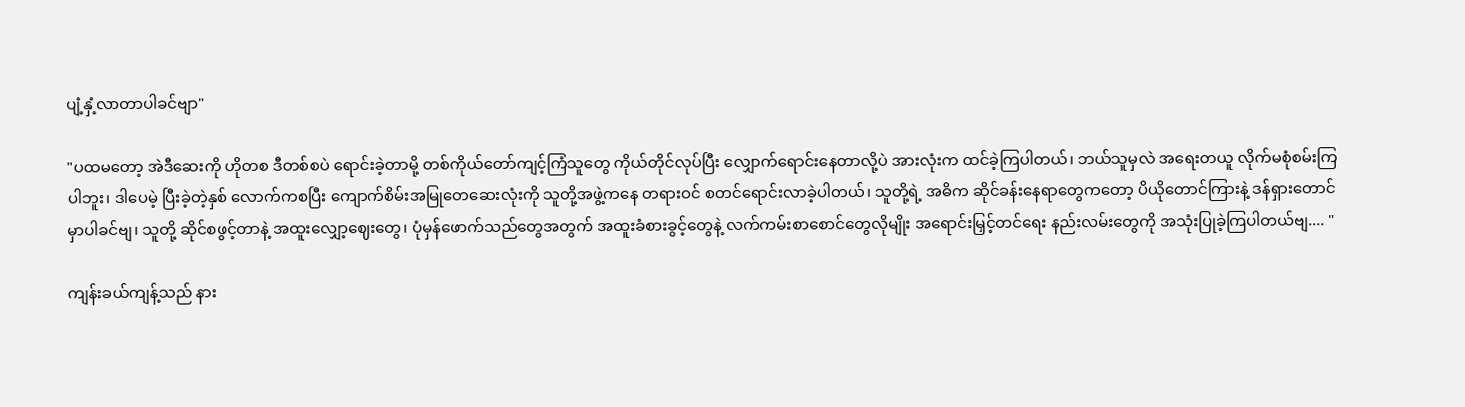ပျံ့နှံ့လာတာပါခင်ဗျာ"

"ပထမတော့ အဲဒီဆေးကို ဟိုတစ ဒီတစ်စပဲ ရောင်းခဲ့တာမို့ တစ်ကိုယ်တော်ကျင့်ကြံသူတွေ ကိုယ်တိုင်လုပ်ပြီး လျှောက်ရောင်းနေတာလို့ပဲ အားလုံးက ထင်ခဲ့ကြပါတယ်၊ ဘယ်သူမှလဲ အရေးတယူ လိုက်မစုံစမ်းကြပါဘူး၊ ဒါပေမဲ့ ပြီးခဲ့တဲ့နှစ် လောက်ကစပြီး ကျောက်စိမ်းအမြုတေဆေးလုံးကို သူတို့အဖွဲ့ကနေ တရားဝင် စတင်ရောင်းလာခဲ့ပါတယ်၊ သူတို့ရဲ့ အဓိက ဆိုင်ခန်းနေရာတွေကတော့ ပိယိုတောင်ကြားနဲ့ ဒန်ရှားတောင်မှာပါခင်ဗျ၊ သူတို့ ဆိုင်စဖွင့်တာနဲ့ အထူးလျှော့ဈေးတွေ၊ ပုံမှန်ဖောက်သည်တွေအတွက် အထူးခံစားခွင့်တွေနဲ့ လက်ကမ်းစာစောင်တွေလိုမျိုး အရောင်းမြှင့်တင်ရေး နည်းလမ်းတွေကို အသုံးပြုခဲ့ကြပါတယ်ဗျ.... "

ကျန်းခယ်ကျန့်သည် နား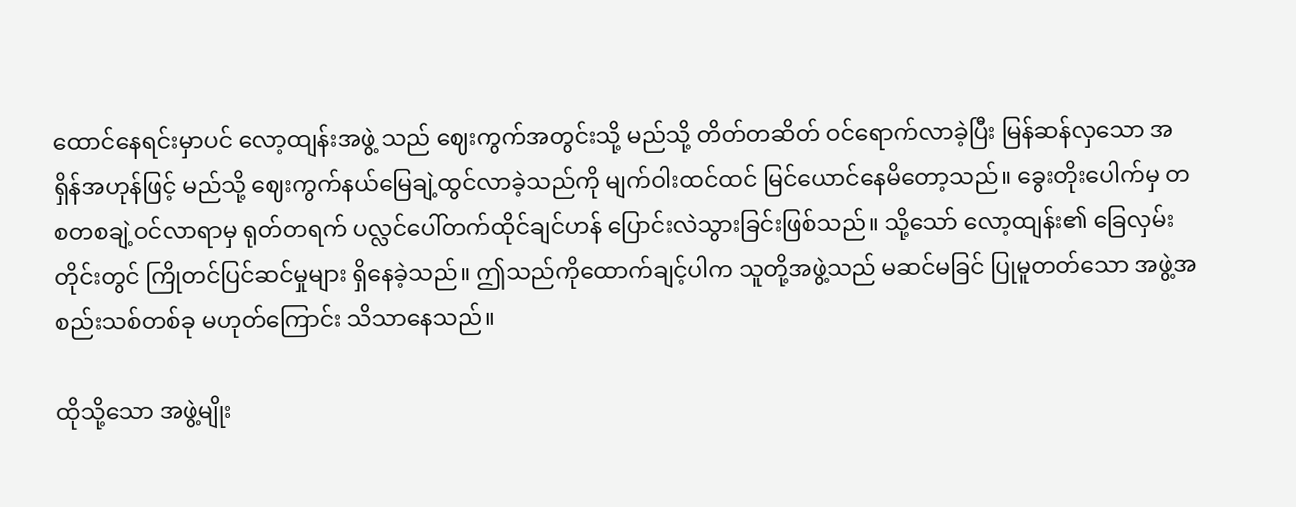ထောင်နေရင်းမှာပင် လော့ထျန်းအဖွဲ့ သည် ဈေးကွက်အတွင်းသို့ မည်သို့ တိတ်တဆိတ် ဝင်ရောက်လာခဲ့ပြီး မြန်ဆန်လှသော အရှိန်အဟုန်ဖြင့် မည်သို့ ဈေးကွက်နယ်မြေချဲ့ထွင်လာခဲ့သည်ကို မျက်ဝါးထင်ထင် မြင်ယောင်နေမိတော့သည်။ ခွေးတိုးပေါက်မှ တစတစချဲ့ဝင်လာရာမှ ရုတ်တရက် ပလ္လင်ပေါ်တက်ထိုင်ချင်ဟန် ပြောင်းလဲသွားခြင်းဖြစ်သည်။ သို့သော် လော့ထျန်း၏ ခြေလှမ်းတိုင်းတွင် ကြိုတင်ပြင်ဆင်မှုများ ရှိနေခဲ့သည်။ ဤသည်ကို‌ထောက်ချင့်ပါက သူတို့အဖွဲ့သည် မဆင်မခြင် ပြုမူတတ်သော အဖွဲ့အစည်းသစ်တစ်ခု မဟုတ်ကြောင်း သိသာနေသည်။

ထိုသို့သော အဖွဲ့မျိုး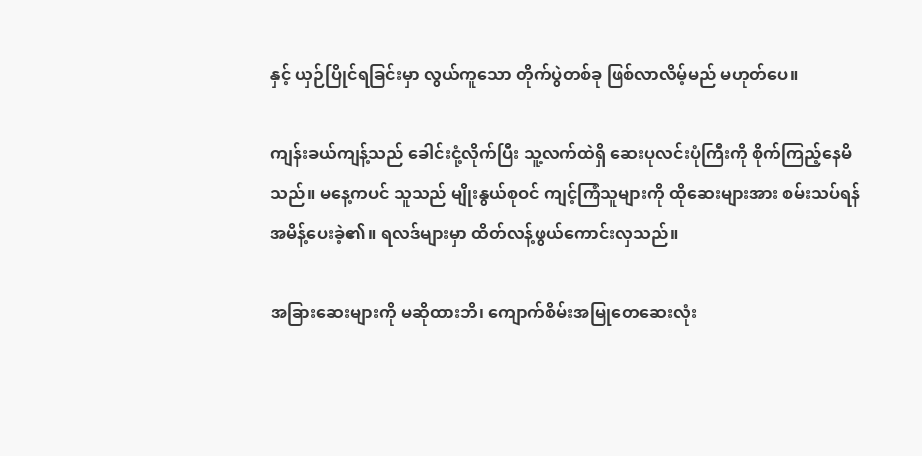နှင့် ယှဉ်ပြိုင်ရခြင်းမှာ လွယ်ကူသော တိုက်ပွဲတစ်ခု ဖြစ်လာလိမ့်မည် မဟုတ်ပေ။

ကျန်းခယ်ကျန့်သည် ခေါင်းငုံ့လိုက်ပြီး သူ့လက်ထဲရှိ ဆေးပုလင်းပုံကြီးကို စိုက်ကြည့်နေမိသည်။ မနေ့ကပင် သူသည် မျိုးနွယ်စုဝင် ကျင့်ကြံသူများကို ထိုဆေးများအား စမ်းသပ်ရန် အမိန့်ပေးခဲ့၏။ ရလဒ်များမှာ ထိတ်လန့်ဖွယ်ကောင်းလှသည်။

အခြားဆေးများကို မဆိုထားဘိ၊ ကျောက်စိမ်းအမြုတေဆေးလုံး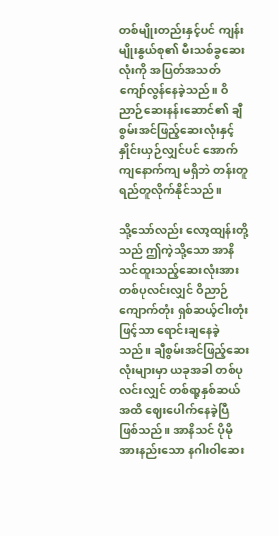တစ်မျိုးတည်းနှင့်ပင် ကျန်းမျိုးနွယ်စု၏ မီးသစ်ခွဆေးလုံးကို အပြတ်အသတ် ကျော်လွန်နေခဲ့သည်။ ဝိညာဉ်ဆေးနန်းဆောင်၏ ချီစွမ်းအင်ဖြည့်ဆေးလုံးနှင့် နှိုင်းယှဉ်လျှင်ပင် အောက်ကျနောက်ကျ မရှိဘဲ တန်းတူရည်တူလိုက်နိုင်သည်။

သို့သော်လည်း လော့ထျန်းတို့သည် ဤကဲ့သို့သော အာနိသင်ထူးသည့်ဆေးလုံးအား တစ်ပုလင်းလျှင် ဝိညာဉ်ကျောက်တုံး ရှစ်ဆယ့်ငါးတုံးဖြင့်သာ ရောင်းချနေခဲ့သည်။ ချီစွမ်းအင်ဖြည့်ဆေးလုံးများမှာ ယခုအခါ တစ်ပုလင်းလျှင် တစ်ရာ့နှစ်ဆယ်အထိ ဈေးပေါက်နေခဲ့ပြီ ဖြစ်သည်။ အာနိသင် ပိုမိုအားနည်းသော နဂါးဝါဆေး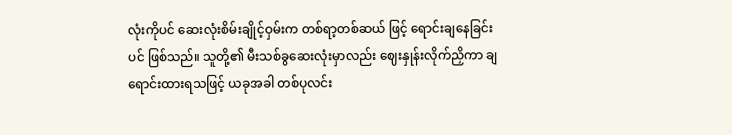လုံးကိုပင် ဆေးလုံးစိမ်းချိုင့်ဝှမ်းက တစ်ရာ့တစ်ဆယ် ဖြင့် ရောင်းချနေခြင်းပင် ဖြစ်သည်။ သူတို့၏ မီးသစ်ခွဆေးလုံးမှာလည်း ဈေးနှုန်းလိုက်ညှိကာ ချရောင်းထားရသဖြင့် ယခုအခါ တစ်ပုလင်း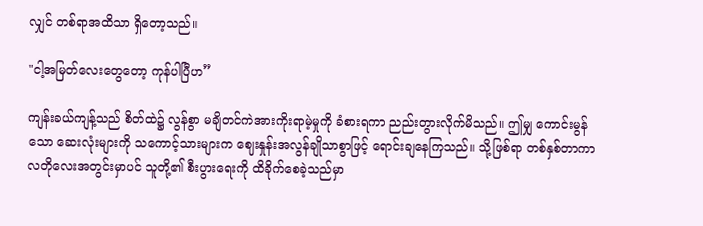လျှင် တစ်ရာအထိသာ ရှိတော့သည်။

"ငါ့အမြတ်လေးတွေတော့ ကုန်ပါပြီဟ”

ကျန်းခယ်ကျန့်သည် စိတ်ထဲ၌ လွန်စွာ မချိတင်ကဲအားကိုးရာမဲ့မှုကို ခံစားရကာ ညည်းတွားလိုက်မိသည်။ ဤမျှ ကောင်းမွန်သော ဆေးလုံးများကို သကောင့်သားများက ဈေးနှုန်းအလွန်ချိုသာစွာဖြင့် ရောင်းချနေကြသည်။ သို့ဖြစ်ရာ တစ်နှစ်တာကာလတိုလေးအတွင်းမှာပင် သူတို့၏ စီးပွားရေးကို ထိခိုက်စေခဲ့သည်မှာ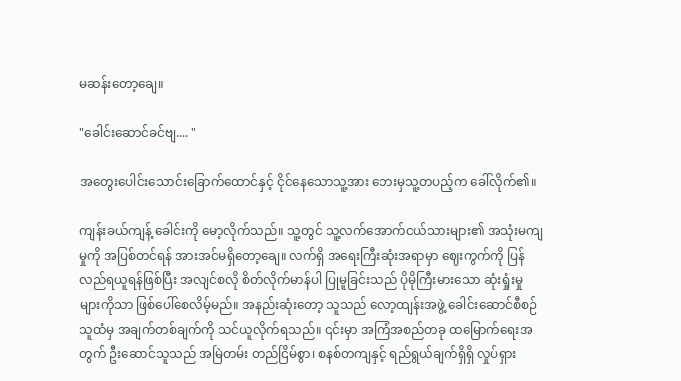မဆန်းတော့ချေ။

"ခေါင်းဆောင်ခင်ဗျ.... "

အတွေးပေါင်းသောင်းခြောက်ထောင်နှင့် ငိုင်‌နေသောသူ့အား ဘေးမှသူ့တပည့်က ခေါ်လိုက်၏။

ကျန်းခယ်ကျန့် ခေါင်းကို မော့လိုက်သည်။ သူ့တွင် သူ့လက်အောက်ငယ်သားများ၏ အသုံးမကျမှုကို အပြစ်တင်ရန် အားအင်မရှိတော့ချေ။ လက်ရှိ အရေးကြီးဆုံးအရာမှာ ဈေးကွက်ကို ပြန်လည်ရယူရန်ဖြစ်ပြီး အလျင်စလို စိတ်လိုက်မာန်ပါ ပြုမူခြင်းသည် ပိုမိုကြီးမားသော ဆုံးရှုံးမှုများကိုသာ ဖြစ်ပေါ်စေလိမ့်မည်။ အနည်းဆုံးတော့ သူသည် လော့ထျန်းအဖွဲ့ ခေါင်းဆောင်စီစဉ်သူထံမှ အချက်တစ်ချက်ကို သင်ယူလိုက်ရသည်။ ၎င်းမှာ အကြံအစည်တခု ထမြောက်‌ရေးအတွက် ဦးဆောင်သူသည် အမြဲတမ်း တည်ငြိမ်စွာ၊ စနစ်တကျနှင့် ရည်ရွယ်ချက်ရှိရှိ လှုပ်ရှား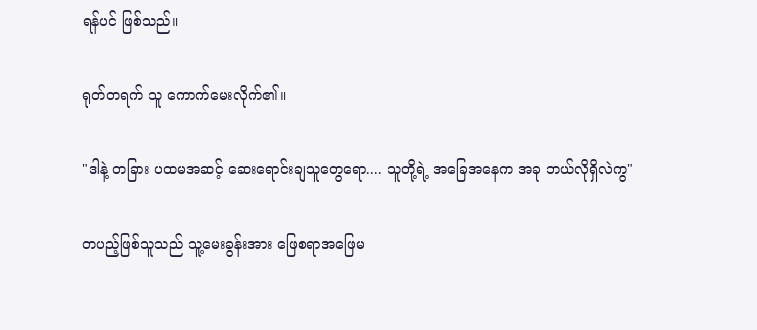ရန်ပင် ဖြစ်သည်။

ရုတ်တရက် သူ ကောက်မေးလိုက်၏။

"ဒါနဲ့ တခြား ပထမအဆင့် ဆေးရောင်းချသူတွေရော.... သူတို့ရဲ့ အခြေအနေက အခု ဘယ်လိုရှိလဲကွ"

တပည့်ဖြစ်သူသည် သူ့မေးခွန်းအား ဖြေစရာအဖြေမ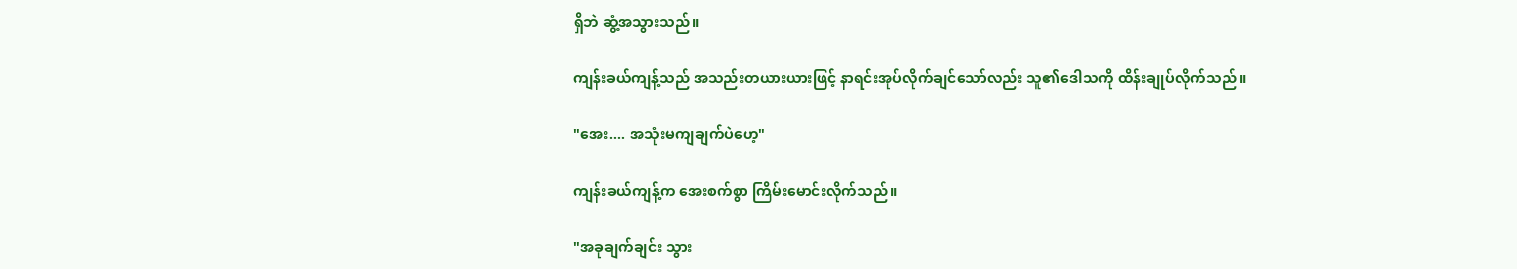ရှိဘဲ ဆွံ့အသွားသည်။

ကျန်းခယ်ကျန့်သည် အသည်းတယားယားဖြင့် နာရင်းအုပ်လိုက်ချင်သော်လည်း သူ၏ဒေါသကို ထိန်းချုပ်လိုက်သည်။

"အေး.... အသုံးမကျချက်ပဲဟေ့"

ကျန်းခယ်ကျန့်က အေးစက်စွာ ကြိမ်းမောင်းလိုက်သည်။

"အခုချက်ချင်း သွား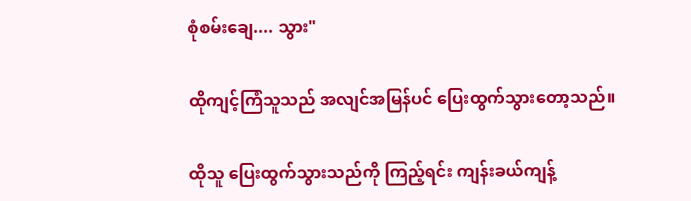စုံစမ်းချေ.... သွား"

ထိုကျင့်ကြံသူသည် အလျင်အမြန်ပင် ပြေးထွက်သွားတော့သည်။

ထိုသူ ပြေးထွက်သွားသည်ကို ကြည့်ရင်း ကျန်းခယ်ကျန့်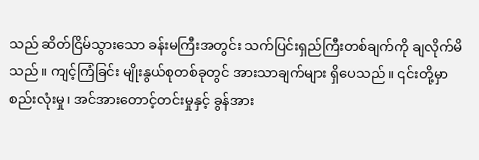သည် ဆိတ်ငြိမ်သွားသော ခန်းမကြီးအတွင်း သက်ပြင်းရှည်ကြီးတစ်ချက်ကို ချလိုက်မိသည်။ ကျင့်ကြံခြင်း မျိုးနွယ်စုတစ်ခုတွင် အားသာချက်များ ရှိပေသည်။ ၎င်းတို့မှာ စည်းလုံးမှု၊ အင်အားတောင့်တင်းမှုနှင့် ခွန်အား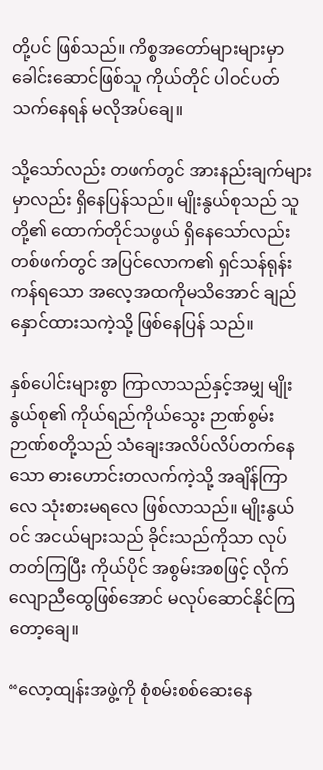တို့ပင် ဖြစ်သည်။ ကိစ္စအတော်များများမှာ ခေါင်းဆောင်ဖြစ်သူ ကိုယ်တိုင် ပါဝင်ပတ်သက်နေရန် မလိုအပ်ချေ။

သို့သော်လည်း တဖက်တွင် အားနည်းချက်များမှာလည်း ရှိနေပြန်သည်။ မျိုးနွယ်စုသည် သူတို့၏ ထောက်တိုင်သဖွယ် ရှိနေသော်လည်း တစ်ဖက်တွင် အပြင်လောက၏ ရှင်သန်ရုန်းကန်ရသော အလေ့အထကိုမသိအောင် ချည်နှောင်ထားသကဲ့သို့ ဖြစ်နေပြန် သည်။

နှစ်ပေါင်းများစွာ ကြာလာသည်နှင့်အမျှ မျိုးနွယ်စု၏ ကိုယ်ရည်ကိုယ်သွေး ဉာဏ်စွမ်းဉာဏ်စတို့သည် သံချေးအလိပ်လိပ်‌တက်နေသော ဓားဟောင်းတလက်ကဲ့သို့ အချိန်ကြာလေ သုံးစားမရလေ ဖြစ်လာသည်။ မျိုးနွယ်ဝင် အငယ်များသည် ခိုင်းသည်ကိုသာ လုပ်တတ်ကြပြီး ကိုယ်ပိုင် အစွမ်းအစဖြင့် လိုက်လျောညီထွေဖြစ်အောင် မလုပ်ဆောင်နိုင်ကြတော့ချေ။

“လော့ထျန်းအဖွဲ့ကို စုံစမ်းစစ်ဆေးနေ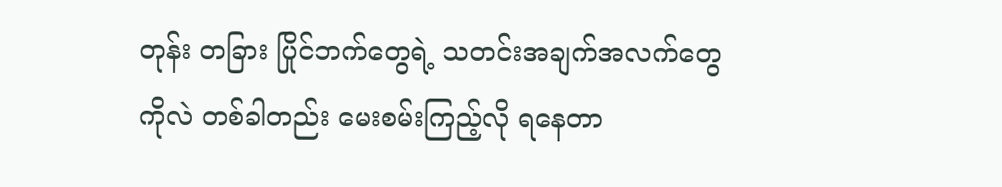တုန်း တခြား ပြိုင်ဘက်တွေရဲ့ သတင်းအချက်အလက်တွေကိုလဲ တစ်ခါတည်း မေးစမ်းကြည့်လို ရနေတာ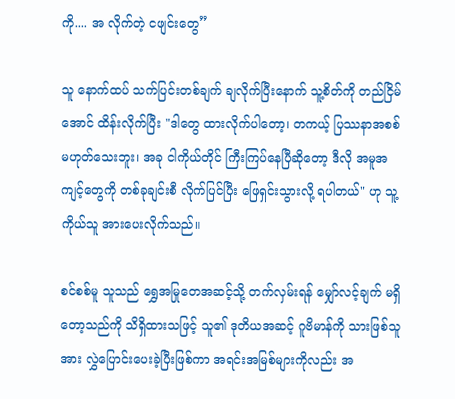ကို.... အ လိုက်တဲ့ ငဖျင်းတွေ”

သူ နောက်ထပ် သက်ပြင်းတစ်ချက် ချလိုက်ပြီးနောက် သူ့စိတ်ကို တည်ငြိမ်အောင် ထိန်းလိုက်ပြီး "ဒါတွေ ထားလိုက်ပါတော့၊ တကယ့် ပြဿနာအစစ် မဟုတ်သေးဘူး၊ အခု ငါကိုယ်တိုင် ကြီးကြပ်နေပြီဆိုတော့ ဒီလို အမူအကျင့်တွေကို တစ်ခုချင်းစီ လိုက်ပြင်ပြီး ဖြေရှင်းသွားလို့ ရပါတယ်" ဟု သူ့ကိုယ်သူ အားပေးလိုက်သည်။

စင်စစ်မူ သူသည် ရွှေအမြုတေအဆင့်သို့ တက်လှမ်းရန် မျှော်လင့်ချက် မရှိတော့သည်ကို သိရှိထားသဖြင့် သူ၏ ဒုတိယအဆင့် ဂူဗိမာန်ကို သားဖြစ်သူအား လွှဲပြောင်းပေးခဲ့ပြီးဖြစ်ကာ အရင်းအမြစ်များကိုလည်း အ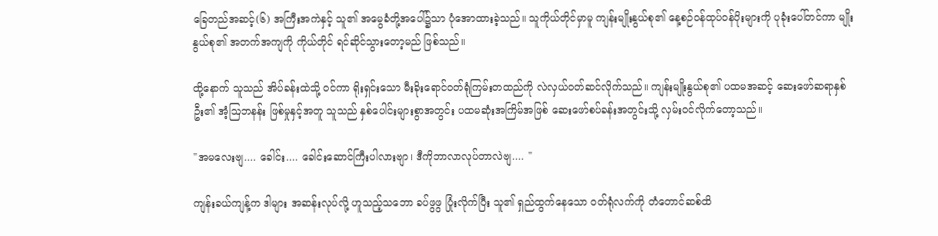ခြေတည်အဆင့်(၆) အကြီးအကဲနှင့် သူ၏ အမွေခံတို့အပေါ်၌သာ ပုံအောထားခဲ့သည်။ သူကိုယ်တိုင်မှာမူ ကျန်းမျိုးနွယ်စု၏ နေ့စဉ်ဝန်ထုပ်ဝန်ပိုးများကို ပုခုံးပေါ်တင်ကာ မျိုးနွယ်စု၏ အတက်အကျကို ကိုယ်တိုင် ရင်ဆိုင်သွားတော့မည် ဖြစ်သည်။

ထို့နောက် သူသည် အိပ်ခန်းထဲသို့ ဝင်ကာ ရိုးရှင်းသော မီးခိုးရောင်‌ဝတ်ရုံကြမ်းတထည်ကို လဲလှယ်ဝတ်ဆင်လိုက်သည်။ ကျန်းမျိုးနွယ်စု၏ ပထမအဆင့် ဆေးဖော်ဆရာနှစ်ဦး၏ အံ့ဩဘနန်း ဖြစ်မှုနှင့်အတူ သူသည် နှစ်ပေါင်းများစွာအတွင်း ပထမဆုံးအကြိမ်အဖြစ် ဆေးဖော်စပ်ခန်းအတွင်းသို့ လှမ်းဝင်လိုက်တော့သည်။

"အမလေးဗျ.... ခေါင်း.... ခေါင်းဆောင်ကြီးပါလားဗျာ၊ ဒီကိုဘာလာလုပ်တာလဲဗျ.... "

ကျန်းခယ်ကျန့်က ဒါများ အဆန်းလုပ်လို့ ဟူသည့်သဘော ခပ်ဖွဖွ ပြုံးလိုက်ပြီး သူ၏ ရှည်ထွက်နေ‌သော ဝတ်ရုံလက်ကို တံတောင်ဆစ်ထိ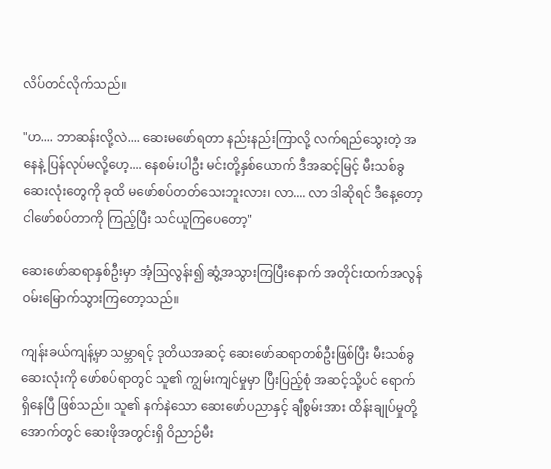လိပ်တင်လိုက်သည်။

"ဟ.... ဘာဆန်းလို့လဲ.... ဆေးမဖော်ရတာ နည်းနည်းကြာလို့ လက်ရည်သွေးတဲ့ အနေနဲ့ ပြန်လုပ်မလို့ဟေ့.... နေစမ်းပါဦး မင်းတို့နှစ်ယောက် ဒီအဆင့်မြင့် မီးသစ်ခွဆေးလုံးတွေကို ခုထိ မဖော်စပ်တတ်သေးဘူးလား၊ လာ.... လာ ဒါဆိုရင် ဒီနေ့တော့ ငါဖော်စပ်တာကို ကြည့်ပြီး သင်ယူကြပေတော့"

ဆေးဖော်ဆရာနှစ်ဦးမှာ အံ့ဩလွန်း၍ ဆွံ့အသွားကြပြီးနောက် အတိုင်းထက်အလွန် ဝမ်းမြောက်သွားကြတော့သည်။

ကျန်းခယ်ကျန့်မှာ သမ္ဘာရင့် ဒုတိယအဆင့် ဆေးဖော်ဆရာတစ်ဦးဖြစ်ပြီး မီးသစ်ခွဆေးလုံးကို ဖော်စပ်ရာတွင် သူ၏ ကျွမ်းကျင်မှုမှာ ပြီးပြည့်စုံ အဆင့်သို့ပင် ရောက်ရှိနေပြီ ဖြစ်သည်။ သူ၏ နက်နဲသော ဆေးဖော်ပညာနှင့် ချီစွမ်းအား ထိန်းချုပ်မှုတို့အောက်တွင် ဆေးဖိုအတွင်းရှိ ဝိညာဉ်မီး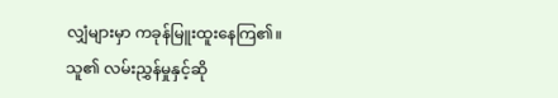လျှံများမှာ ကခုန်မြူးထူးနေကြ၏။ သူ၏ လမ်းညွှန်မှုနှင့်ဆို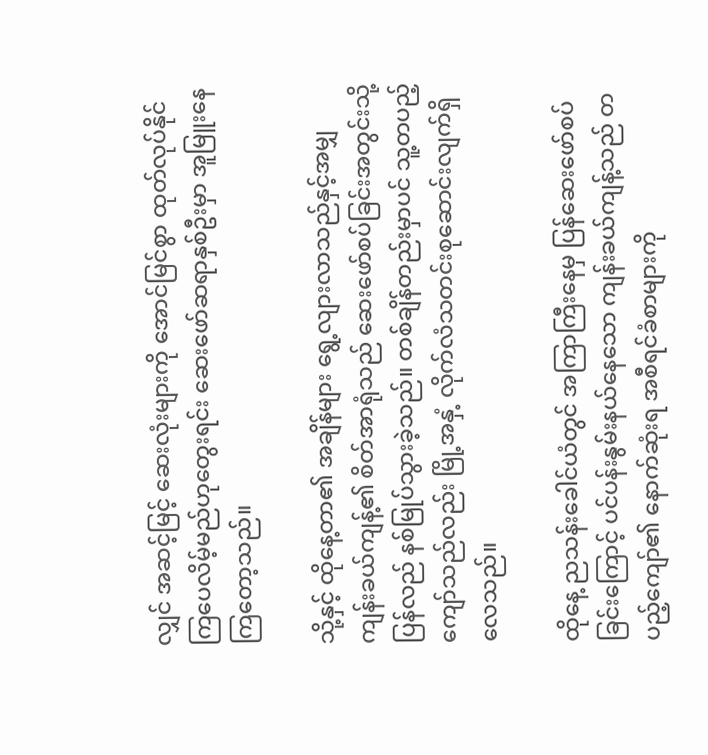လျှင် အဆင့်မြင့် ဆေးလုံးများကို အောင်မြင်စွာ ထုတ်လုပ်နိုင်ကြပေလိမ့်မည်ဟုတွေးရင်း ဆေးဖော်ဆရာနှစ်ဦးမှာ အူမြူးနေကြတော့သည်။

သို့နှင့် ထိုနေ့တာ၏ အချိန်များ ရွေ့လျားလာသည်နှင့်အမျှ ကျန်းခယ်ကျန့်၏ စိတ်အာရုံသည် ဆေးဖော်စပ်ခြင်းအတွင်းသို့ ပြန်လည် နစ်မြုပ်သွားခဲ့သည်။ တစ်ချိန်တည်းမှာပင် သူ့တပည့်ကျော်သည်လည်း မြို့အနှံ့ လိုက်လံသတင်းစုဆောင်းလျက်ရှိလေသည်။

ထိုနေ့ ညသန်း‌ခေါင်ယံတွင် အကြာကြီးနေမှ ပြန်ဆေးဖော်စပ်ခြင်းကြောင့် ပင်ပန်းနွမ်းနယ်နေသော ကျန်းခယ်ကျန့်သည် တပည့်ကျော်၏ နောက်ဆုံးရ အစီရင်ခံစာများကို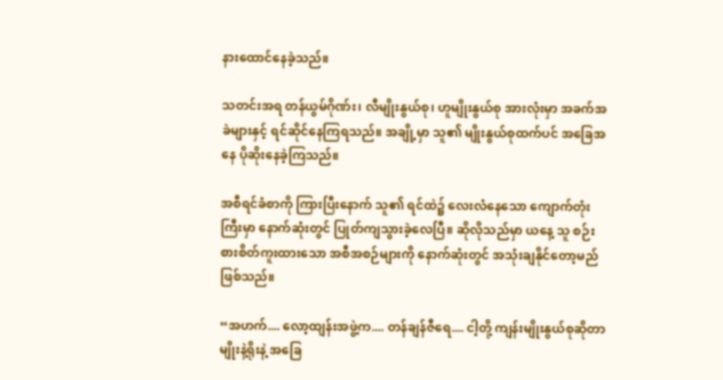နားထောင်နေခဲ့သည်။

သတင်းအရ တန်ယွမ်ဂိုဏ်း၊ လီမျိုးနွယ်စု၊ ဟူမျိုးနွယ်စု အားလုံးမှာ အခက်အခဲများနှင့် ရင်ဆိုင်နေကြရသည်။ အချို့မှာ သူ၏ မျိုးနွယ်စုထက်ပင် အခြေအနေ ပိုဆိုးနေခဲ့ကြသည်။

အစီရင်ခံစာကို ကြားပြီးနောက် သူ၏ ရင်ထဲ၌ လေးလံနေသော ကျောက်တုံးကြီးမှာ နောက်ဆုံးတွင် ပြုတ်ကျသွားခဲ့လေပြီ။ ဆိုလိုသည်မှာ ယနေ့ သူ စဉ်းစားစိတ်ကူးထားသော အစီအစဉ်များကို နောက်ဆုံးတွင် အသုံးချနိုင်တော့မည် ဖြစ်သည်။

“အဟက်.... လော့ထျန်းအဖွဲ့က.... တန်ချန်ဇီရေ.... ငါ့တို့ ကျန်းမျိုးနွယ်စုဆိုတာ မျိုးနဲ့ရိုးနဲ့ အခြေ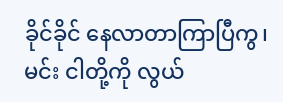ခိုင်ခိုင် နေလာတာကြာပြီကွ၊ မင်း ငါတို့ကို လွယ်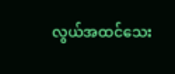လွယ်အထင်သေး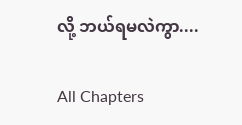လို့ ဘယ်ရမလဲကွာ....

All Chapters